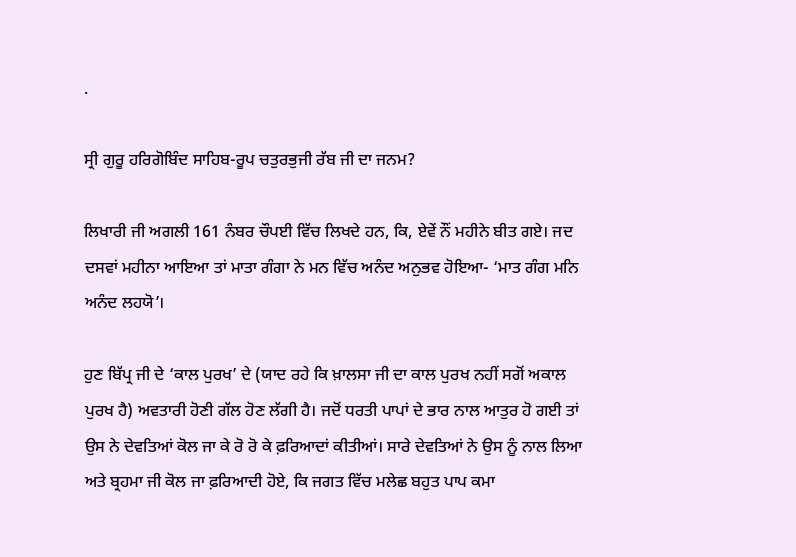.

ਸ੍ਰੀ ਗੁਰੂ ਹਰਿਗੋਬਿੰਦ ਸਾਹਿਬ-ਰੂਪ ਚਤੁਰਭੁਜੀ ਰੱਬ ਜੀ ਦਾ ਜਨਮ?

ਲਿਖਾਰੀ ਜੀ ਅਗਲੀ 161 ਨੰਬਰ ਚੌਪਈ ਵਿੱਚ ਲਿਖਦੇ ਹਨ, ਕਿ, ਏਵੇਂ ਨੌਂ ਮਹੀਨੇ ਬੀਤ ਗਏ। ਜਦ ਦਸਵਾਂ ਮਹੀਨਾ ਆਇਆ ਤਾਂ ਮਾਤਾ ਗੰਗਾ ਨੇ ਮਨ ਵਿੱਚ ਅਨੰਦ ਅਨੁਭਵ ਹੋਇਆ- ‘ਮਾਤ ਗੰਗ ਮਨਿ ਅਨੰਦ ਲਹਯੋ’।

ਹੁਣ ਬਿੱਪ੍ਰ ਜੀ ਦੇ ‘ਕਾਲ ਪੁਰਖ’ ਦੇ (ਯਾਦ ਰਹੇ ਕਿ ਖ਼ਾਲਸਾ ਜੀ ਦਾ ਕਾਲ ਪੁਰਖ ਨਹੀਂ ਸਗੋਂ ਅਕਾਲ ਪੁਰਖ ਹੈ) ਅਵਤਾਰੀ ਹੋਣੀ ਗੱਲ ਹੋਣ ਲੱਗੀ ਹੈ। ਜਦੋਂ ਧਰਤੀ ਪਾਪਾਂ ਦੇ ਭਾਰ ਨਾਲ ਆਤੁਰ ਹੋ ਗਈ ਤਾਂ ਉਸ ਨੇ ਦੇਵਤਿਆਂ ਕੋਲ ਜਾ ਕੇ ਰੋ ਰੋ ਕੇ ਫ਼ਰਿਆਦਾਂ ਕੀਤੀਆਂ। ਸਾਰੇ ਦੇਵਤਿਆਂ ਨੇ ਉਸ ਨੂੰ ਨਾਲ ਲਿਆ ਅਤੇ ਬ੍ਰਹਮਾ ਜੀ ਕੋਲ ਜਾ ਫ਼ਰਿਆਦੀ ਹੋਏ, ਕਿ ਜਗਤ ਵਿੱਚ ਮਲੇਛ ਬਹੁਤ ਪਾਪ ਕਮਾ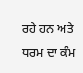ਰਹੇ ਹਨ ਅਤੇ ਧਰਮ ਦਾ ਕੰਮ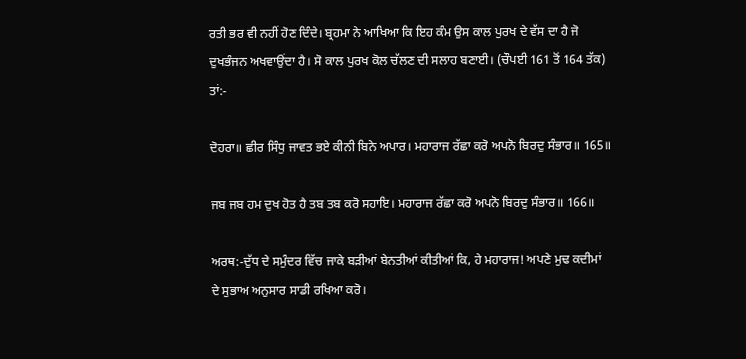ਰਤੀ ਭਰ ਵੀ ਨਹੀਂ ਹੋਣ ਦਿੰਦੇ। ਬ੍ਰਹਮਾ ਨੇ ਆਖਿਆ ਕਿ ਇਹ ਕੰਮ ਉਸ ਕਾਲ ਪੁਰਖ ਦੇ ਵੱਸ ਦਾ ਹੈ ਜੋ ਦੁਖਭੰਜਨ ਅਖਵਾਉਂਦਾ ਹੈ। ਸੋ ਕਾਲ ਪੁਰਖ ਕੋਲ ਚੱਲਣ ਦੀ ਸਲਾਹ ਬਣਾਈ। (ਚੌਪਈ 161 ਤੋਂ 164 ਤੱਕ) ਤਾਂ:-

ਦੋਹਰਾ॥ ਛੀਰ ਸਿੰਧੁ ਜਾਵਤ ਭਏ ਕੀਨੀ ਬਿਨੇ ਅਪਾਰ। ਮਹਾਰਾਜ ਰੱਛਾ ਕਰੋ ਅਪਨੋ ਬਿਰਦੁ ਸੰਭਾਰ॥ 165॥

ਜਬ ਜਬ ਹਮ ਦੁਖ ਹੋਤ ਹੈ ਤਬ ਤਬ ਕਰੋ ਸਹਾਇ। ਮਹਾਰਾਜ ਰੱਛਾ ਕਰੋ ਅਪਨੋ ਬਿਰਦੁ ਸੰਭਾਰ॥ 166॥

ਅਰਥ:-ਦੁੱਧ ਦੇ ਸਮੁੰਦਰ ਵਿੱਚ ਜਾਕੇ ਬੜੀਆਂ ਬੇਨਤੀਆਂ ਕੀਤੀਆਂ ਕਿ, ਹੇ ਮਹਾਰਾਜ! ਅਪਣੇ ਮੁਢ ਕਦੀਮਾਂ ਦੇ ਸੁਭਾਅ ਅਨੁਸਾਰ ਸਾਡੀ ਰਖਿਆ ਕਰੋ।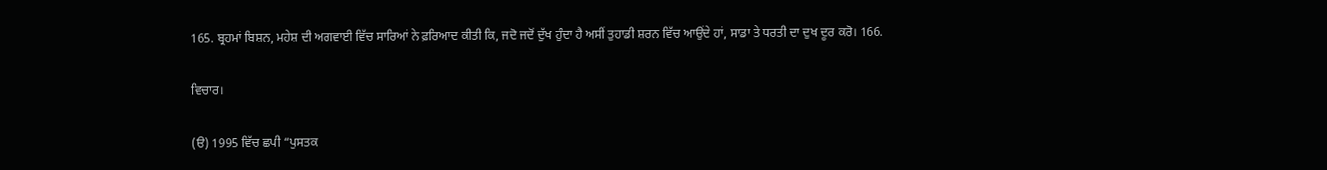165. ਬ੍ਰਹਮਾਂ ਬਿਸ਼ਨ, ਮਹੇਸ਼ ਦੀ ਅਗਵਾਈ ਵਿੱਚ ਸਾਰਿਆਂ ਨੇ ਫ਼ਰਿਆਦ ਕੀਤੀ ਕਿ, ਜਦੋ ਜਦੋਂ ਦੁੱਖ ਹੁੰਦਾ ਹੈ ਅਸੀਂ ਤੁਹਾਡੀ ਸ਼ਰਨ ਵਿੱਚ ਆਉਂਦੇ ਹਾਂ, ਸਾਡਾ ਤੇ ਧਰਤੀ ਦਾ ਦੁਖ ਦੂਰ ਕਰੋ। 166.

ਵਿਚਾਰ।

(ੳ) 1995 ਵਿੱਚ ਛਪੀ “ਪੁਸਤਕ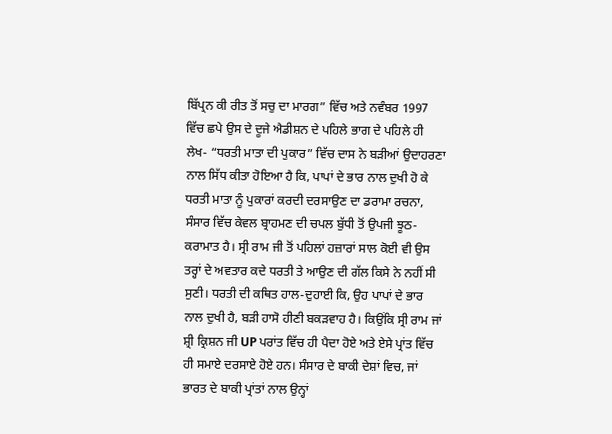ਬਿੱਪ੍ਰਨ ਕੀ ਰੀਤ ਤੋਂ ਸਚੁ ਦਾ ਮਾਰਗ” ਵਿੱਚ ਅਤੇ ਨਵੰਬਰ 1997 ਵਿੱਚ ਛਪੇ ਉਸ ਦੇ ਦੂਜੇ ਐਡੀਸ਼ਨ ਦੇ ਪਹਿਲੇ ਭਾਗ ਦੇ ਪਹਿਲੇ ਹੀ ਲੇਖ- “ਧਰਤੀ ਮਾਤਾ ਦੀ ਪੁਕਾਰ” ਵਿੱਚ ਦਾਸ ਨੇ ਬੜੀਆਂ ਉਦਾਹਰਣਾ ਨਾਲ ਸਿੱਧ ਕੀਤਾ ਹੋਇਆ ਹੈ ਕਿ, ਪਾਪਾਂ ਦੇ ਭਾਰ ਨਾਲ ਦੁਖੀ ਹੋ ਕੇ ਧਰਤੀ ਮਾਤਾ ਨੂੰ ਪੁਕਾਰਾਂ ਕਰਦੀ ਦਰਸਾਉਣ ਦਾ ਡਰਾਮਾ ਰਚਨਾ, ਸੰਸਾਰ ਵਿੱਚ ਕੇਵਲ ਬ੍ਰਾਹਮਣ ਦੀ ਚਪਲ ਬੁੱਧੀ ਤੋਂ ਉਪਜੀ ਝੂਠ-ਕਰਾਮਾਤ ਹੈ। ਸ੍ਰੀ ਰਾਮ ਜੀ ਤੋਂ ਪਹਿਲਾਂ ਹਜ਼ਾਰਾਂ ਸਾਲ ਕੋਈ ਵੀ ਉਸ ਤਰ੍ਹਾਂ ਦੇ ਅਵਤਾਰ ਕਦੇ ਧਰਤੀ ਤੇ ਆਉਣ ਦੀ ਗੱਲ ਕਿਸੇ ਨੇ ਨਹੀਂ ਸੀ ਸੁਣੀ। ਧਰਤੀ ਦੀ ਕਥਿਤ ਹਾਲ-ਦੁਹਾਈ ਕਿ, ਉਹ ਪਾਪਾਂ ਦੇ ਭਾਰ ਨਾਲ ਦੁਖੀ ਹੈ, ਬੜੀ ਹਾਸੋ ਹੀਣੀ ਬਕੜਵਾਹ ਹੈ। ਕਿਉਂਕਿ ਸ੍ਰੀ ਰਾਮ ਜਾਂ ਸ਼੍ਰੀ ਕ੍ਰਿਸ਼ਨ ਜੀ UP ਪਰਾਂਤ ਵਿੱਚ ਹੀ ਪੈਦਾ ਹੋਏ ਅਤੇ ਏਸੇ ਪ੍ਰਾਂਤ ਵਿੱਚ ਹੀ ਸਮਾਏ ਦਰਸਾਏ ਹੋਏ ਹਨ। ਸੰਸਾਰ ਦੇ ਬਾਕੀ ਦੇਸ਼ਾਂ ਵਿਚ, ਜਾਂ ਭਾਰਤ ਦੇ ਬਾਕੀ ਪ੍ਰਾਂਤਾਂ ਨਾਲ ਉਨ੍ਹਾਂ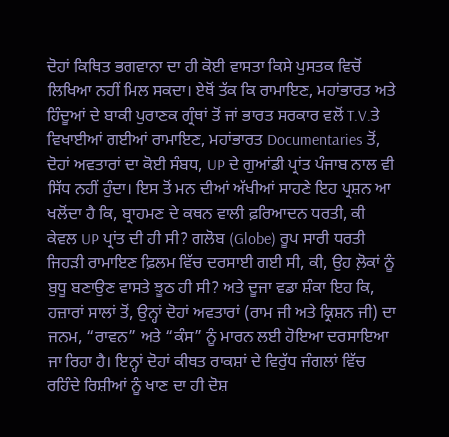ਦੋਹਾਂ ਕਿਥਿਤ ਭਗਵਾਨਾ ਦਾ ਹੀ ਕੋਈ ਵਾਸਤਾ ਕਿਸੇ ਪੁਸਤਕ ਵਿਚੋਂ ਲਿਖਿਆ ਨਹੀਂ ਮਿਲ ਸਕਦਾ। ਏਥੋਂ ਤੱਕ ਕਿ ਰਾਮਾਇਣ, ਮਹਾਂਭਾਰਤ ਅਤੇ ਹਿੰਦੂਆਂ ਦੇ ਬਾਕੀ ਪੁਰਾਣਕ ਗ੍ਰੰਥਾਂ ਤੋਂ ਜਾਂ ਭਾਰਤ ਸਰਕਾਰ ਵਲੋਂ T.V.ਤੇ ਵਿਖਾਈਆਂ ਗਈਆਂ ਰਾਮਾਇਣ, ਮਹਾਂਭਾਰਤ Documentaries ਤੋਂ, ਦੋਹਾਂ ਅਵਤਾਰਾਂ ਦਾ ਕੋਈ ਸੰਬਧ, UP ਦੇ ਗੁਆਂਡੀ ਪ੍ਰਾਂਤ ਪੰਜਾਬ ਨਾਲ ਵੀ ਸਿੱਧ ਨਹੀਂ ਹੁੰਦਾ। ਇਸ ਤੋਂ ਮਨ ਦੀਆਂ ਅੱਖੀਆਂ ਸਾਹਣੇ ਇਹ ਪ੍ਰਸ਼ਨ ਆ ਖਲੋਂਦਾ ਹੈ ਕਿ, ਬ੍ਰਾਹਮਣ ਦੇ ਕਥਨ ਵਾਲੀ ਫ਼ਰਿਆਦਨ ਧਰਤੀ, ਕੀ ਕੇਵਲ UP ਪ੍ਰਾਂਤ ਦੀ ਹੀ ਸੀ? ਗਲੋਬ (Globe) ਰੂਪ ਸਾਰੀ ਧਰਤੀ ਜਿਹੜੀ ਰਾਮਾਇਣ ਫ਼ਿਲਮ ਵਿੱਚ ਦਰਸਾਈ ਗਈ ਸੀ, ਕੀ, ਉਹ ਲ਼ੋਕਾਂ ਨੂੰ ਬੁਧੂ ਬਣਾਉਣ ਵਾਸਤੇ ਝੂਠ ਹੀ ਸੀ? ਅਤੇ ਦੂਜਾ ਵਡਾ ਸ਼ੰਕਾ ਇਹ ਕਿ, ਹਜ਼ਾਰਾਂ ਸਾਲਾਂ ਤੋਂ, ਉਨ੍ਹਾਂ ਦੋਹਾਂ ਅਵਤਾਰਾਂ (ਰਾਮ ਜੀ ਅਤੇ ਕ੍ਰਿਸ਼ਨ ਜੀ) ਦਾ ਜਨਮ, “ਰਾਵਨ” ਅਤੇ “ਕੰਸ” ਨੂੰ ਮਾਰਨ ਲਈ ਹੋਇਆ ਦਰਸਾਇਆ ਜਾ ਰਿਹਾ ਹੈ। ਇਨ੍ਹਾਂ ਦੋਹਾਂ ਕੀਥਤ ਰਾਕਸ਼ਾਂ ਦੇ ਵਿਰੁੱਧ ਜੰਗਲਾਂ ਵਿੱਚ ਰਹਿੰਦੇ ਰਿਸ਼ੀਆਂ ਨੂੰ ਖਾਣ ਦਾ ਹੀ ਦੋਸ਼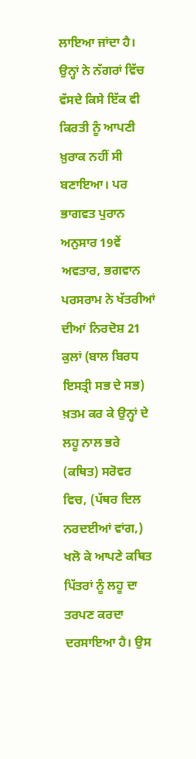ਲਾਇਆ ਜਾਂਦਾ ਹੈ। ਉਨ੍ਹਾਂ ਨੇ ਨੱਗਰਾਂ ਵਿੱਚ ਵੱਸਦੇ ਕਿਸੇ ਇੱਕ ਵੀ ਕਿਰਤੀ ਨੂੰ ਆਪਣੀ ਖ਼ੁਰਾਕ ਨਹੀਂ ਸੀ ਬਣਾਇਆ। ਪਰ ਭਾਗਵਤ ਪੁਰਾਨ ਅਨੁਸਾਰ 19ਵੇਂ ਅਵਤਾਰ, ਭਗਵਾਨ ਪਰਸਰਾਮ ਨੇ ਖੱਤਰੀਆਂ ਦੀਆਂ ਨਿਰਦੋਸ਼ 21 ਕੁਲਾਂ (ਬਾਲ ਬਿਰਧ ਇਸਤ੍ਰੀ ਸਭ ਦੇ ਸਭ) ਖ਼ਤਮ ਕਰ ਕੇ ਉਨ੍ਹਾਂ ਦੇ ਲਹੂ ਨਾਲ ਭਰੇ (ਕਥਿਤ) ਸਰੋਵਰ ਵਿਚ, (ਪੱਥਰ ਦਿਲ ਨਰਦਈਆਂ ਵਾਂਗ,) ਖਲੋ ਕੇ ਆਪਣੇ ਕਥਿਤ ਪਿੱਤਰਾਂ ਨੂੰ ਲਹੂ ਦਾ ਤਰਪਣ ਕਰਦਾ ਦਰਸਾਇਆ ਹੈ। ਉਸ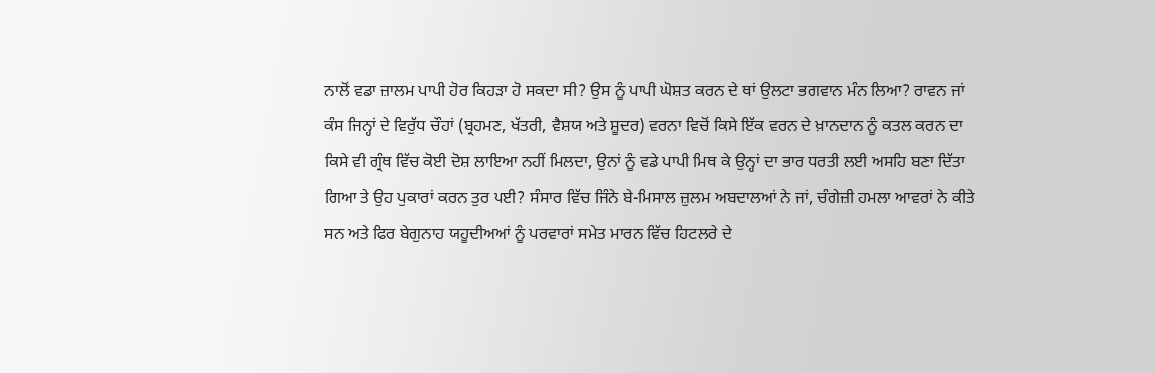ਨਾਲੋਂ ਵਡਾ ਜ਼ਾਲਮ ਪਾਪੀ ਹੋਰ ਕਿਹੜਾ ਹੋ ਸਕਦਾ ਸੀ? ਉਸ ਨੂੰ ਪਾਪੀ ਘੋਸ਼ਤ ਕਰਨ ਦੇ ਥਾਂ ਉਲਟਾ ਭਗਵਾਨ ਮੰਨ ਲਿਆ? ਰਾਵਨ ਜਾਂ ਕੰਸ ਜਿਨ੍ਹਾਂ ਦੇ ਵਿਰੁੱਧ ਚੌਹਾਂ (ਬ੍ਰਹਮਣ, ਖੱਤਰੀ, ਵੈਸ਼ਯ ਅਤੇ ਸ਼ੂਦਰ) ਵਰਨਾ ਵਿਚੋਂ ਕਿਸੇ ਇੱਕ ਵਰਨ ਦੇ ਖ਼ਾਨਦਾਨ ਨੂੰ ਕਤਲ ਕਰਨ ਦਾ ਕਿਸੇ ਵੀ ਗ੍ਰੰਥ ਵਿੱਚ ਕੋਈ ਦੋਸ਼ ਲਾਇਆ ਨਹੀਂ ਮਿਲਦਾ, ਉਨਾਂ ਨੂੰ ਵਡੇ ਪਾਪੀ ਮਿਥ ਕੇ ਉਨ੍ਹਾਂ ਦਾ ਭਾਰ ਧਰਤੀ ਲਈ ਅਸਹਿ ਬਣਾ ਦਿੱਤਾ ਗਿਆ ਤੇ ਉਹ ਪੁਕਾਰਾਂ ਕਰਨ ਤੁਰ ਪਈ? ਸੰਸਾਰ ਵਿੱਚ ਜਿੰਨੇ ਬੇ-ਮਿਸਾਲ ਜ਼ੁਲਮ ਅਬਦਾਲਆਂ ਨੇ ਜਾਂ, ਚੰਗੇਜ਼ੀ ਹਮਲਾ ਆਵਰਾਂ ਨੇ ਕੀਤੇ ਸਨ ਅਤੇ ਫਿਰ ਬੇਗੁਨਾਹ ਯਹੂਦੀਅਆਂ ਨੂੰ ਪਰਵਾਰਾਂ ਸਮੇਤ ਮਾਰਨ ਵਿੱਚ ਹਿਟਲਰੇ ਦੇ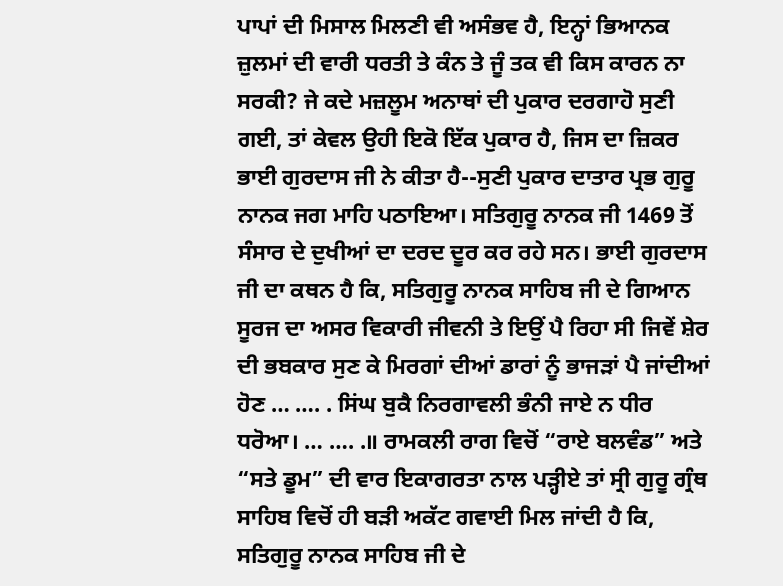ਪਾਪਾਂ ਦੀ ਮਿਸਾਲ ਮਿਲਣੀ ਵੀ ਅਸੰਭਵ ਹੈ, ਇਨ੍ਹਾਂ ਭਿਆਨਕ ਜ਼ੁਲਮਾਂ ਦੀ ਵਾਰੀ ਧਰਤੀ ਤੇ ਕੰਨ ਤੇ ਜੂੰ ਤਕ ਵੀ ਕਿਸ ਕਾਰਨ ਨਾ ਸਰਕੀ? ਜੇ ਕਦੇ ਮਜ਼ਲੂਮ ਅਨਾਥਾਂ ਦੀ ਪੁਕਾਰ ਦਰਗਾਹੋ ਸੁਣੀ ਗਈ, ਤਾਂ ਕੇਵਲ ਉਹੀ ਇਕੋ ਇੱਕ ਪੁਕਾਰ ਹੈ, ਜਿਸ ਦਾ ਜ਼ਿਕਰ ਭਾਈ ਗੁਰਦਾਸ ਜੀ ਨੇ ਕੀਤਾ ਹੈ--ਸੁਣੀ ਪੁਕਾਰ ਦਾਤਾਰ ਪ੍ਰਭ ਗੁਰੂ ਨਾਨਕ ਜਗ ਮਾਹਿ ਪਠਾਇਆ। ਸਤਿਗੁਰੂ ਨਾਨਕ ਜੀ 1469 ਤੋਂ ਸੰਸਾਰ ਦੇ ਦੁਖੀਆਂ ਦਾ ਦਰਦ ਦੂਰ ਕਰ ਰਹੇ ਸਨ। ਭਾਈ ਗੁਰਦਾਸ ਜੀ ਦਾ ਕਥਨ ਹੈ ਕਿ, ਸਤਿਗੁਰੂ ਨਾਨਕ ਸਾਹਿਬ ਜੀ ਦੇ ਗਿਆਨ ਸੂਰਜ ਦਾ ਅਸਰ ਵਿਕਾਰੀ ਜੀਵਨੀ ਤੇ ਇਉਂ ਪੈ ਰਿਹਾ ਸੀ ਜਿਵੇਂ ਸ਼ੇਰ ਦੀ ਭਬਕਾਰ ਸੁਣ ਕੇ ਮਿਰਗਾਂ ਦੀਆਂ ਡਾਰਾਂ ਨੂੰ ਭਾਜੜਾਂ ਪੈ ਜਾਂਦੀਆਂ ਹੋਣ … …. . ਸਿਂਘ ਬੁਕੈ ਨਿਰਗਾਵਲੀ ਭੰਨੀ ਜਾਏ ਨ ਧੀਰ ਧਰੋਆ। … …. .॥ ਰਾਮਕਲੀ ਰਾਗ ਵਿਚੋਂ “ਰਾਏ ਬਲਵੰਡ” ਅਤੇ “ਸਤੇ ਡੂਮ” ਦੀ ਵਾਰ ਇਕਾਗਰਤਾ ਨਾਲ ਪੜ੍ਹੀਏ ਤਾਂ ਸ੍ਰੀ ਗੁਰੂ ਗ੍ਰੰਥ ਸਾਹਿਬ ਵਿਚੋਂ ਹੀ ਬੜੀ ਅਕੱਟ ਗਵਾਈ ਮਿਲ ਜਾਂਦੀ ਹੈ ਕਿ, ਸਤਿਗੁਰੂ ਨਾਨਕ ਸਾਹਿਬ ਜੀ ਦੇ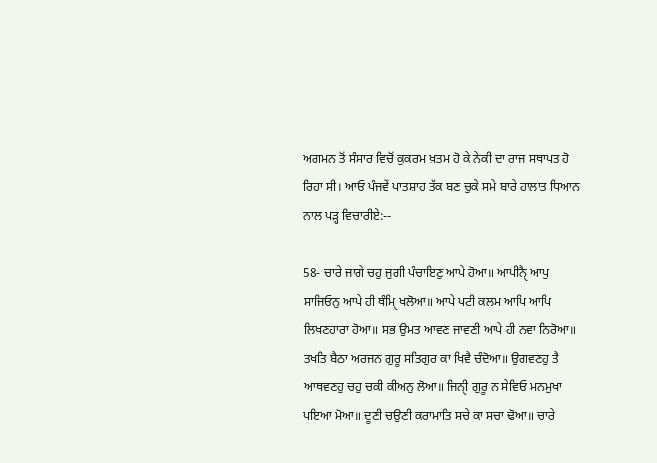ਅਗਮਨ ਤੋਂ ਸੰਸਾਰ ਵਿਚੋਂ ਕੁਕਰਮ ਖ਼ਤਮ ਹੋ ਕੇ ਨੇਕੀ ਦਾ ਰਾਜ ਸਥਾਪਤ ਹੋ ਰਿਹਾ ਸੀ। ਆਓ ਪੰਜਵੇਂ ਪਾਤਸ਼ਾਹ ਤੱਕ ਬਣ ਚੁਕੇ ਸਮੇ ਬਾਰੇ ਹਾਲਾਤ ਧਿਆਨ ਨਾਲ ਪੜ੍ਹ ਵਿਚਾਰੀਏ:--

58- ਚਾਰੇ ਜਾਗੇ ਚਹੁ ਜੁਗੀ ਪੰਚਾਇਣੁ ਆਪੇ ਹੋਆ॥ ਆਪੀਨੈੑ ਆਪੁ ਸਾਜਿਓਨੁ ਆਪੇ ਹੀ ਥੰਮਿੑ ਖਲੋਆ॥ ਆਪੇ ਪਟੀ ਕਲਮ ਆਪਿ ਆਪਿ ਲਿਖਣਹਾਰਾ ਹੋਆ॥ ਸਭ ਉਮਤ ਆਵਣ ਜਾਵਣੀ ਆਪੇ ਹੀ ਨਵਾ ਨਿਰੋਆ॥ ਤਖਤਿ ਬੈਠਾ ਅਰਜਨ ਗੁਰੂ ਸਤਿਗੁਰ ਕਾ ਖਿਵੈ ਚੰਦੋਆ॥ ਉਗਵਣਹੁ ਤੈ ਆਥਵਣਹੁ ਚਹੁ ਚਕੀ ਕੀਅਨੁ ਲੋਆ॥ ਜਿਨੀੑ ਗੁਰੂ ਨ ਸੇਵਿਓ ਮਨਮੁਖਾ ਪਇਆ ਮੋਆ॥ ਦੂਣੀ ਚਉਣੀ ਕਰਾਮਾਤਿ ਸਚੇ ਕਾ ਸਚਾ ਢੋਆ॥ ਚਾਰੇ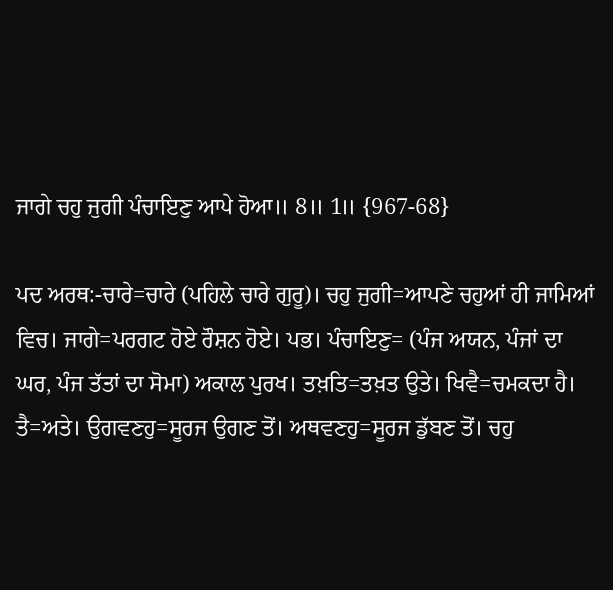ਜਾਗੇ ਚਹੁ ਜੁਗੀ ਪੰਚਾਇਣੁ ਆਪੇ ਹੋਆ॥ 8॥ 1॥ {967-68}

ਪਦ ਅਰਥ:-ਚਾਰੇ=ਚਾਰੇ (ਪਹਿਲੇ ਚਾਰੇ ਗੁਰੂ)। ਚਹੁ ਜੁਗੀ=ਆਪਣੇ ਚਹੁਆਂ ਹੀ ਜਾਮਿਆਂ ਵਿਚ। ਜਾਗੇ=ਪਰਗਟ ਹੋਏ ਰੌਸ਼ਨ ਹੋਏ। ਪਭ। ਪੰਚਾਇਣੁ= (ਪੰਜ ਅਯਨ, ਪੰਜਾਂ ਦਾ ਘਰ, ਪੰਜ ਤੱਤਾਂ ਦਾ ਸੋਮਾ) ਅਕਾਲ ਪੁਰਖ। ਤਖ਼ਤਿ=ਤਖ਼ਤ ਉਤੇ। ਖਿਵੈ=ਚਮਕਦਾ ਹੈ। ਤੈ=ਅਤੇ। ਉਗਵਣਹੁ=ਸੂਰਜ ਉਗਣ ਤੋਂ। ਅਥਵਣਹੁ=ਸੂਰਜ ਡੁੱਬਣ ਤੋਂ। ਚਹੁ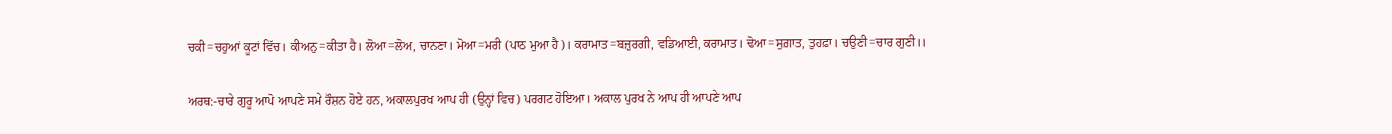ਚਕੀ=ਚਹੁਆਂ ਕੂਟਾਂ ਵਿੱਚ। ਕੀਅਨੁ=ਕੀਤਾ ਹੈ। ਲੋਆ=ਲੋਅ, ਚਾਨਣਾ। ਮੋਆ=ਮਰੀ (ਪਾਠ ਮੁਆ ਹੈ)। ਕਰਾਮਾਤ=ਬਜ਼ੁਰਗੀ, ਵਡਿਆਈ, ਕਰਾਮਾਤ। ਢੋਆ=ਸੁਗ਼ਾਤ, ਤੁਹਫ਼ਾ। ਚਉਣੀ=ਚਾਰ ਗੁਣੀ।।

ਅਰਥ:-ਚਾਰੇ ਗੁਰੂ ਆਪੋ ਆਪਣੇ ਸਮੇ ਰੌਸ਼ਨ ਹੋਏ ਹਨ, ਅਕਾਲਪੁਰਖ ਆਪ ਹੀ (ਉਨ੍ਹਾਂ ਵਿਚ) ਪਰਗਟ ਹੋਇਆ। ਅਕਾਲ ਪੁਰਖ ਨੇ ਆਪ ਹੀ ਆਪਣੇ ਆਪ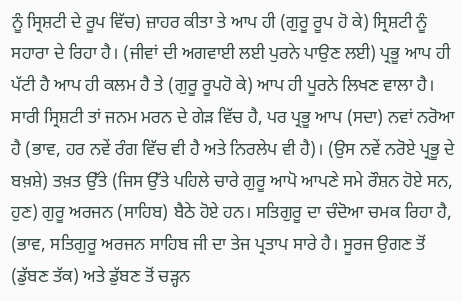ਨੂੰ ਸ੍ਰਿਸ਼ਟੀ ਦੇ ਰੂਪ ਵਿੱਚ) ਜ਼ਾਹਰ ਕੀਤਾ ਤੇ ਆਪ ਹੀ (ਗੁਰੂ ਰੂਪ ਹੋ ਕੇ) ਸ੍ਰਿਸ਼ਟੀ ਨੂੰ ਸਹਾਰਾ ਦੇ ਰਿਹਾ ਹੈ। (ਜੀਵਾਂ ਦੀ ਅਗਵਾਈ ਲਈ ਪੁਰਨੇ ਪਾਉਣ ਲਈ) ਪ੍ਰਭੂ ਆਪ ਹੀ ਪੱਟੀ ਹੈ ਆਪ ਹੀ ਕਲਮ ਹੈ ਤੇ (ਗੁਰੂ ਰੂਪਹੋ ਕੇ) ਆਪ ਹੀ ਪੂਰਨੇ ਲਿਖਣ ਵਾਲਾ ਹੈ। ਸਾਰੀ ਸ੍ਰਿਸ਼ਟੀ ਤਾਂ ਜਨਮ ਮਰਨ ਦੇ ਗੇੜ ਵਿੱਚ ਹੈ, ਪਰ ਪ੍ਰਭੂ ਆਪ (ਸਦਾ) ਨਵਾਂ ਨਰੋਆ ਹੈ (ਭਾਵ, ਹਰ ਨਵੇਂ ਰੰਗ ਵਿੱਚ ਵੀ ਹੈ ਅਤੇ ਨਿਰਲੇਪ ਵੀ ਹੈ)। (ਉਸ ਨਵੇਂ ਨਰੋਏ ਪ੍ਰਭੂ ਦੇ ਬਖ਼ਸ਼ੇ) ਤਖ਼ਤ ਉੱਤੇ (ਜਿਸ ਉੱਤੇ ਪਹਿਲੇ ਚਾਰੇ ਗੁਰੂ ਆਪੋ ਆਪਣੇ ਸਮੇ ਰੌਸ਼ਨ ਹੋਏ ਸਨ, ਹੁਣ) ਗੁਰੂ ਅਰਜਨ (ਸਾਹਿਬ) ਬੈਠੇ ਹੋਏ ਹਨ। ਸਤਿਗੁਰੂ ਦਾ ਚੰਦੋਆ ਚਮਕ ਰਿਹਾ ਹੈ, (ਭਾਵ, ਸਤਿਗੁਰੂ ਅਰਜਨ ਸਾਹਿਬ ਜੀ ਦਾ ਤੇਜ ਪ੍ਰਤਾਪ ਸਾਰੇ ਹੈ। ਸੂਰਜ ਉਗਣ ਤੋਂ (ਡੁੱਬਣ ਤੱਕ) ਅਤੇ ਡੁੱਬਣ ਤੋਂ ਚੜ੍ਹਨ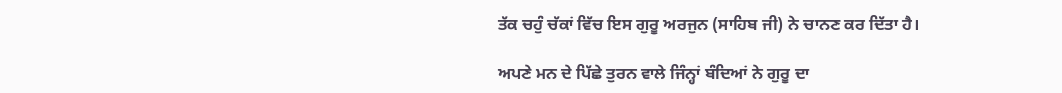ਤੱਕ ਚਹੁੰ ਚੱਕਾਂ ਵਿੱਚ ਇਸ ਗੁਰੂ ਅਰਜੁਨ (ਸਾਹਿਬ ਜੀ) ਨੇ ਚਾਨਣ ਕਰ ਦਿੱਤਾ ਹੈ।

ਅਪਣੇ ਮਨ ਦੇ ਪਿੱਛੇ ਤੁਰਨ ਵਾਲੇ ਜਿੰਨ੍ਹਾਂ ਬੰਦਿਆਂ ਨੇ ਗੁਰੂ ਦਾ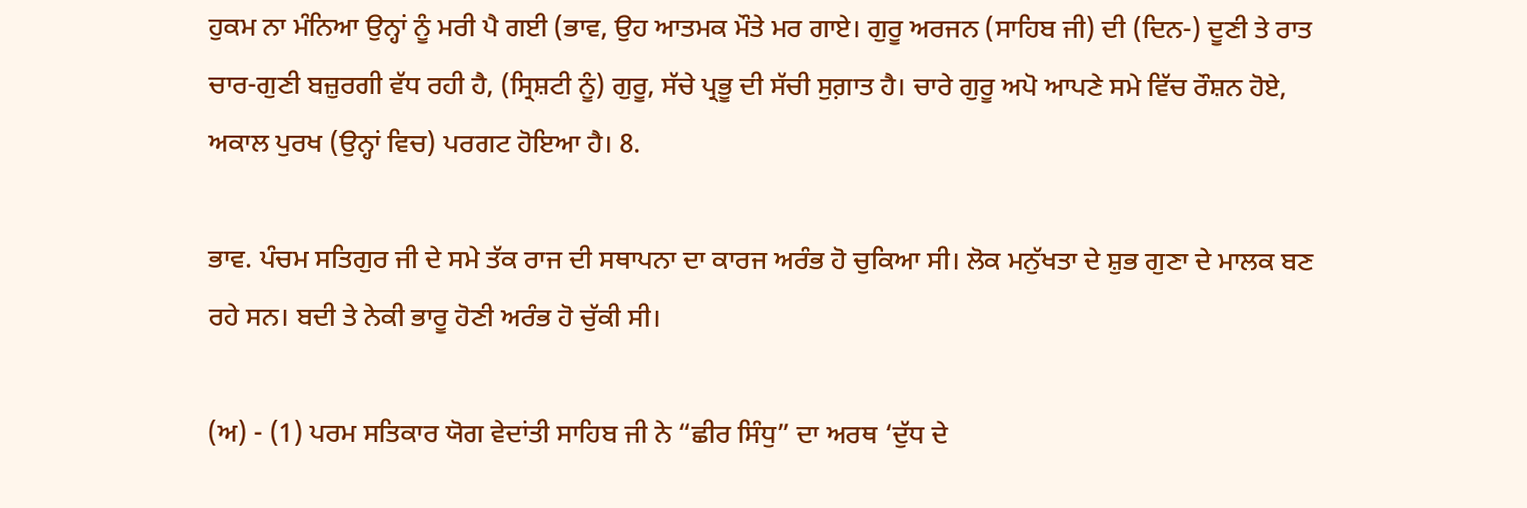ਹੁਕਮ ਨਾ ਮੰਨਿਆ ਉਨ੍ਹਾਂ ਨੂੰ ਮਰੀ ਪੈ ਗਈ (ਭਾਵ, ਉਹ ਆਤਮਕ ਮੌਤੇ ਮਰ ਗਾਏ। ਗੁਰੂ ਅਰਜਨ (ਸਾਹਿਬ ਜੀ) ਦੀ (ਦਿਨ-) ਦੂਣੀ ਤੇ ਰਾਤ ਚਾਰ-ਗੁਣੀ ਬਜ਼ੁਰਗੀ ਵੱਧ ਰਹੀ ਹੈ, (ਸ੍ਰਿਸ਼ਟੀ ਨੂੰ) ਗੁਰੂ, ਸੱਚੇ ਪ੍ਰਭੂ ਦੀ ਸੱਚੀ ਸੁਗ਼ਾਤ ਹੈ। ਚਾਰੇ ਗੁਰੂ ਅਪੋ ਆਪਣੇ ਸਮੇ ਵਿੱਚ ਰੌਸ਼ਨ ਹੋਏ, ਅਕਾਲ ਪੁਰਖ (ਉਨ੍ਹਾਂ ਵਿਚ) ਪਰਗਟ ਹੋਇਆ ਹੈ। 8.

ਭਾਵ. ਪੰਚਮ ਸਤਿਗੁਰ ਜੀ ਦੇ ਸਮੇ ਤੱਕ ਰਾਜ ਦੀ ਸਥਾਪਨਾ ਦਾ ਕਾਰਜ ਅਰੰਭ ਹੋ ਚੁਕਿਆ ਸੀ। ਲੋਕ ਮਨੁੱਖਤਾ ਦੇ ਸ਼ੁਭ ਗੁਣਾ ਦੇ ਮਾਲਕ ਬਣ ਰਹੇ ਸਨ। ਬਦੀ ਤੇ ਨੇਕੀ ਭਾਰੂ ਹੋਣੀ ਅਰੰਭ ਹੋ ਚੁੱਕੀ ਸੀ।

(ਅ) - (1) ਪਰਮ ਸਤਿਕਾਰ ਯੋਗ ਵੇਦਾਂਤੀ ਸਾਹਿਬ ਜੀ ਨੇ “ਛੀਰ ਸਿੰਧੁ” ਦਾ ਅਰਥ ‘ਦੁੱਧ ਦੇ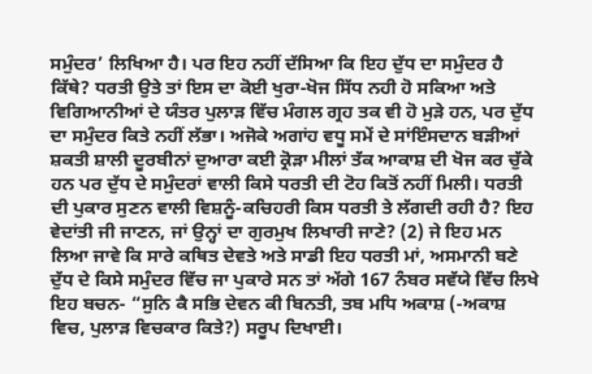ਸਮੁੰਦਰ’ ਲਿਖਿਆ ਹੈ। ਪਰ ਇਹ ਨਹੀਂ ਦੱਸਿਆ ਕਿ ਇਹ ਦੁੱਧ ਦਾ ਸਮੁੰਦਰ ਹੈ ਕਿੱਥੇ? ਧਰਤੀ ਉਤੇ ਤਾਂ ਇਸ ਦਾ ਕੋਈ ਖੁਰਾ-ਖੋਜ ਸਿੱਧ ਨਹੀ ਹੋ ਸਕਿਆ ਅਤੇ ਵਿਗਿਆਨੀਆਂ ਦੇ ਯੰਤਰ ਪੁਲਾੜ ਵਿੱਚ ਮੰਗਲ ਗ੍ਰਹ ਤਕ ਵੀ ਹੋ ਮੁੜੇ ਹਨ, ਪਰ ਦੁੱਧ ਦਾ ਸਮੁੰਦਰ ਕਿਤੇ ਨਹੀਂ ਲੱਭਾ। ਅਜੋਕੇ ਅਗਾਂਹ ਵਧੂ ਸਮੇਂ ਦੇ ਸਾਂਇੰਸਦਾਨ ਬੜੀਆਂ ਸ਼ਕਤੀ ਸ਼ਾਲੀ ਦੂਰਬੀਨਾਂ ਦੁਆਰਾ ਕਈ ਕ੍ਰੋੜਾ ਮੀਲਾਂ ਤੱਕ ਆਕਾਸ਼ ਦੀ ਖੋਜ ਕਰ ਚੁੱਕੇ ਹਨ ਪਰ ਦੁੱਧ ਦੇ ਸਮੁੰਦਰਾਂ ਵਾਲੀ ਕਿਸੇ ਧਰਤੀ ਦੀ ਟੋਹ ਕਿਤੋਂ ਨਹੀਂ ਮਿਲੀ। ਧਰਤੀ ਦੀ ਪੁਕਾਰ ਸੁਣਨ ਵਾਲੀ ਵਿਸ਼ਨੂੰ-ਕਚਿਹਰੀ ਕਿਸ ਧਰਤੀ ਤੇ ਲੱਗਦੀ ਰਹੀ ਹੈ? ਇਹ ਵੇਦਾਂਤੀ ਜੀ ਜਾਣਨ, ਜਾਂ ਉਨ੍ਹਾਂ ਦਾ ਗੁਰਮੁਖ ਲਿਖਾਰੀ ਜਾਣੇ? (2) ਜੇ ਇਹ ਮਨ ਲਿਆ ਜਾਵੇ ਕਿ ਸਾਰੇ ਕਥਿਤ ਦੇਵਤੇ ਅਤੇ ਸਾਡੀ ਇਹ ਧਰਤੀ ਮਾਂ, ਅਸਮਾਨੀ ਬਣੇ ਦੁੱਧ ਦੇ ਕਿਸੇ ਸਮੁੰਦਰ ਵਿੱਚ ਜਾ ਪੁਕਾਰੇ ਸਨ ਤਾਂ ਅੱਗੇ 167 ਨੰਬਰ ਸਵੱਯੇ ਵਿੱਚ ਲਿਖੇ ਇਹ ਬਚਨ- “ਸੁਨਿ ਕੈ ਸਭਿ ਦੇਵਨ ਕੀ ਬਿਨਤੀ, ਤਬ ਮਧਿ ਅਕਾਸ਼ (-ਅਕਾਸ਼ ਵਿਚ, ਪੁਲਾੜ ਵਿਚਕਾਰ ਕਿਤੇ?) ਸਰੂਪ ਦਿਖਾਈ।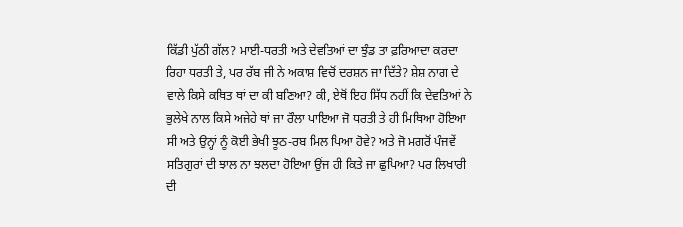ਕਿੱਡੀ ਪੁੱਠੀ ਗੱਲ? ਮਾਈ-ਧਰਤੀ ਅਤੇ ਦੇਵਤਿਆਂ ਦਾ ਝੁੰਡ ਤਾ ਫ਼ਰਿਆਦਾ ਕਰਦਾ ਰਿਹਾ ਧਰਤੀ ਤੇ, ਪਰ ਰੱਬ ਜੀ ਨੇ ਅਕਾਸ਼ ਵਿਚੋਂ ਦਰਸ਼ਨ ਜਾ ਦਿੱਤੇ? ਸ਼ੇਸ਼ ਨਾਗ ਦੇ ਵਾਲੇ ਕਿਸੇ ਕਥਿਤ ਥਾਂ ਦਾ ਕੀ ਬਣਿਆ? ਕੀ, ਏਥੋਂ ਇਹ ਸਿੱਧ ਨਹੀਂ ਕਿ ਦੇਵਤਿਆਂ ਨੇ ਭੁਲੇਖੇ ਨਾਲ ਕਿਸੇ ਅਜੇਹੇ ਥਾਂ ਜਾ ਰੌਲਾ ਪਾਇਆ ਜੋ ਧਰਤੀ ਤੇ ਹੀ ਮਿਥਿਆ ਹੋਇਆ ਸੀ ਅਤੇ ਉਨ੍ਹਾਂ ਨੂੰ ਕੋਈ ਭੇਖੀ ਝੂਠ-ਰਬ ਮਿਲ ਪਿਆ ਹੋਵੇ? ਅਤੇ ਜੋ ਮਗਰੋਂ ਪੰਜਵੇਂ ਸਤਿਗੁਰਾਂ ਦੀ ਝਾਲ ਨਾ ਝਲਦਾ ਹੋਇਆ ਉਂਜ ਹੀ ਕਿਤੇ ਜਾ ਛੁਪਿਆ? ਪਰ ਲਿਖਾਰੀ ਦੀ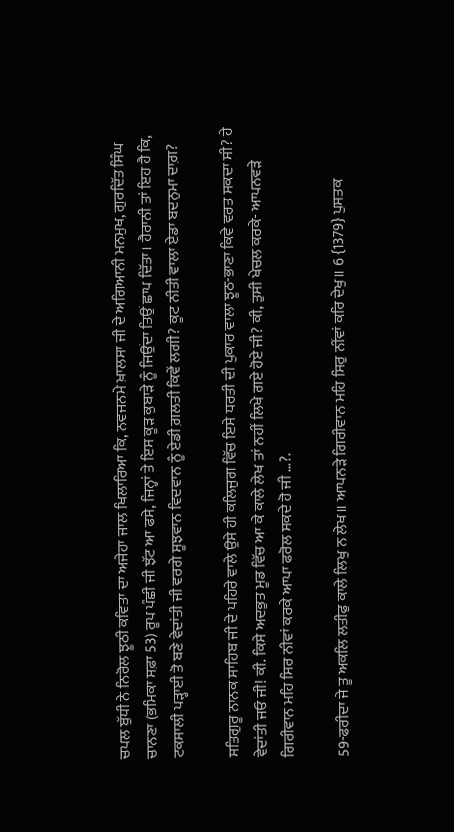ਚਪਲ ਬੁੱਧੀ ਨੇ ਨਿਰੋਲ ਝੂਠੀ ਕਵਿਤਾ ਦਾ ਅਜੇਹਾ ਜਾਲ ਖਿਲਾਰਿਆ ਕਿ, ਨਵਜਨਮੇ ਖ਼ਾਲਸਾ ਜੀ ਦੇ ਅਗਿਆਨੀ ਮਨਮੁਖ, ਗੁਰਦਿੱਤ ਸਿੰਘ ਚਾਨਣਾ (ਭਮਿਕਾ ਸਫ਼ਾ 53) ਰੂਪ ਪੰਛੀ ਜੀ ਝੱਟ ਆ ਫਸੇ, ਜਿਨ੍ਹਾਂ ਤੇ ਇਸ ਕੂੜ ਕੁਬਾੜੇ ਨੂੰ ਜਿਉਂਦਾ ਤਿਉਂ ਛਾਪ ਦਿੱਤਾ। ਹੈਰਾਨੀ ਤਾਂ ਇਹ ਹੈ ਕਿ, ਟਕਸਾਲੀ ਪੜ੍ਹਾਈ ਤੋ ਬਣੇ ਵੇਦਾਂਤੀ ਜੀ ਵਰਗੇ ਸੂਝਵਾਨ ਵਿਦਵਾਨ ਨੂੰ ਏਡੀ ਗ਼ਲਤੀ ਕਿਵੇਂ ਲਗੀ? ਕੂਟ ਨੀਤੀ ਵਾਲਾ ਏਡਾ ਬਦਨੁਮਾ ਦਾਗ਼?

ਸਤਿਗੁਰੂ ਨਾਨਕ ਸਾਹਿਬ ਜੀ ਦੇ ਪਹਿਰੇ ਵਾਲੇ ਉਸੇ ਹੀ ਕਲਿਜੁਗ ਵਿੱਚ ਇਸੇ ਧਰਤੀ ਦੀ ਪੁਕਾਰ ਵਾਲਾ ਝੂਠ-ਭਾਣਾ ਕਿਵੇ ਵਰਤ ਸਕਦਾ ਸੀ? ਹੇ ਵੇਦਾਂਤੀ ਜਓ ਜੀ! ਕੀ. ਕਿਸੇ ਅਦਭੁਤ ਮੂਡ ਵਿੱਚ ਆ ਕੇ ਕਾਲੇ ਲੇਖ ਤਾਂ ਨਹੀਂ ਲਿਖੇ ਗਏ ਹੋਏ ਜੀ? ਕੀ, ਤੁਸੀ ਖੇਚਲ ਕਰਕੇ- ਆਪਨਵੜੇ ਗਿਰੀਵਾਨ ਮਹਿ ਸਿਰ ਨੀਵਾਂ ਕਰਕੇ ਆਪਾ ਫਰੋਲ ਸਕਦੇ ਹੋ ਜੀ …?.

59-ਫਰੀਦਾ ਜੇ ਤੂ ਅਕਲਿ ਲਤੀਫੁ ਕਾਲੇ ਲਿਖੁ ਨ ਲੇਖ॥ ਆਪਨੜੇ ਗਿਰੀਵਾਨ ਮਹਿ ਸਿਰੁ ਨੀਂਵਾਂ ਕਰਿ ਦੇਖੁ॥ 6 {1379} ਪੁਸਤਕ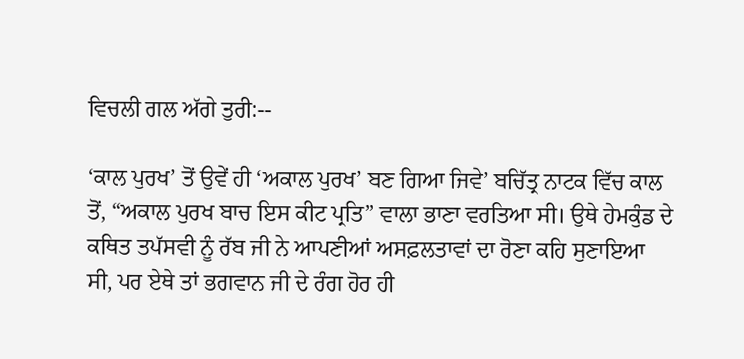ਵਿਚਲੀ ਗਲ ਅੱਗੇ ਤੁਰੀ:--

‘ਕਾਲ ਪੁਰਖ’ ਤੋਂ ਉਵੇਂ ਹੀ ‘ਅਕਾਲ ਪੁਰਖ’ ਬਣ ਗਿਆ ਜਿਵੇ’ ਬਚਿੱਤ੍ਰ ਨਾਟਕ ਵਿੱਚ ਕਾਲ ਤੋਂ, “ਅਕਾਲ ਪੁਰਖ ਬਾਚ ਇਸ ਕੀਟ ਪ੍ਰਤਿ” ਵਾਲਾ ਭਾਣਾ ਵਰਤਿਆ ਸੀ। ਉਥੇ ਹੇਮਕੁੰਡ ਦੇ ਕਥਿਤ ਤਪੱਸਵੀ ਨੂੰ ਰੱਬ ਜੀ ਨੇ ਆਪਣੀਆਂ ਅਸਫ਼ਲਤਾਵਾਂ ਦਾ ਰੋਣਾ ਕਹਿ ਸੁਣਾਇਆ ਸੀ, ਪਰ ਏਥੇ ਤਾਂ ਭਗਵਾਨ ਜੀ ਦੇ ਰੰਗ ਹੋਰ ਹੀ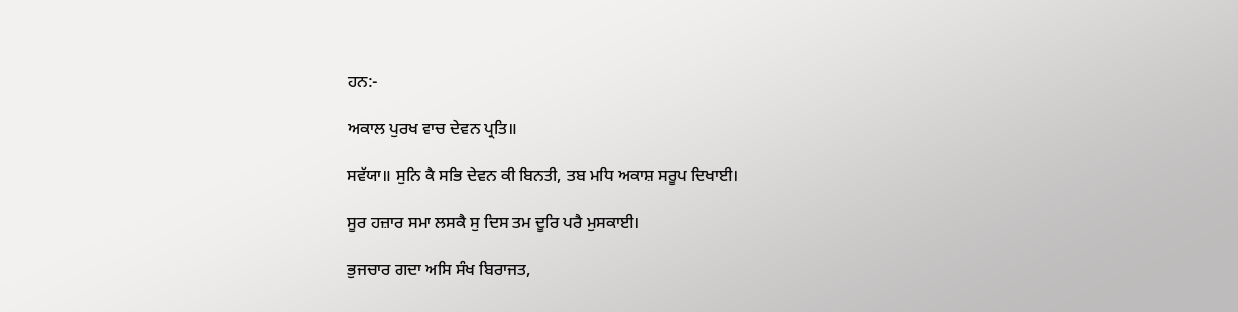ਹਨ:-

ਅਕਾਲ ਪੁਰਖ ਵਾਚ ਦੇਵਨ ਪ੍ਰਤਿ॥

ਸਵੱਯਾ॥ ਸੁਨਿ ਕੈ ਸਭਿ ਦੇਵਨ ਕੀ ਬਿਨਤੀ, ਤਬ ਮਧਿ ਅਕਾਸ਼ ਸਰੂਪ ਦਿਖਾਈ।

ਸੂਰ ਹਜ਼ਾਰ ਸਮਾ ਲਸਕੈ ਸੁ ਦਿਸ ਤਮ ਦੂਰਿ ਪਰੈ ਮੁਸਕਾਈ।

ਭੁਜਚਾਰ ਗਦਾ ਅਸਿ ਸੰਖ ਬਿਰਾਜਤ,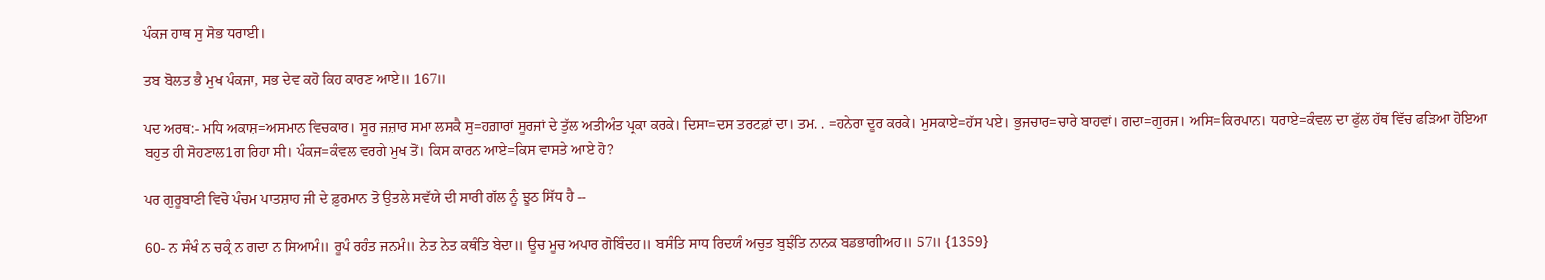ਪੰਕਜ ਹਾਥ ਸੁ ਸੋਭ ਧਰਾਈ।

ਤਬ ਬੋਲਤ ਭੈ ਮੁਖ ਪੰਕਜਾ, ਸਭ ਦੇਵ ਕਹੋ ਕਿਹ ਕਾਰਣ ਆਏ॥ 167॥

ਪਦ ਅਰਥ:- ਮਧਿ ਅਕਾਸ਼=ਅਸਮਾਨ ਵਿਚਕਾਰ। ਸੂਰ ਜਜ਼ਾਰ ਸਮਾ ਲਸਕੈ ਸੁ=ਹਗ਼ਾਰਾਂ ਸੂਰਜਾਂ ਦੇ ਤੁੱਲ ਅਤੀਅੰਤ ਪ੍ਰਕਾ ਕਰਕੇ। ਦਿਸਾ=ਦਸ ਤਰਟਫ਼ਾਂ ਦਾ। ਤਮ. . =ਹਨੇਰਾ ਦੂਰ ਕਰਕੇ। ਮੁਸਕਾਏ=ਹੱਸ ਪਏ। ਭੁਜਚਾਰ=ਚਾਰੇ ਬਾਹਵਾਂ। ਗਦਾ=ਗੁਰਜ। ਅਸਿ=ਕਿਰਪਾਨ। ਧਰਾਏ=ਕੰਵਲ ਦਾ ਫੁੱਲ ਹੱਥ ਵਿੱਚ ਫੜਿਆ ਹੋਇਆ ਬਹੁਤ ਹੀ ਸੋਹਣਾਲ1ਗ ਰਿਹਾ ਸੀ। ਪੰਕਜ=ਕੰਵਲ ਵਰਗੇ ਮੁਖ ਤੋਂ। ਕਿਸ ਕਾਰਨ ਆਏ=ਕਿਸ ਵਾਸਤੇ ਆਏ ਹੋ?

ਪਰ ਗੁਰੂਬਾਣੀ ਵਿਚੋ ਪੰਚਮ ਪਾਤਸ਼ਾਹ ਜੀ ਦੇ ਫ਼ੁਰਮਾਨ ਤੋ ਉਤਲੇ ਸਵੱਯੇ ਦੀ ਸਾਰੀ ਗੱਲ ਨੂੰ ਝੂਠ ਸਿੱਧ ਹੈ --

60- ਨ ਸੰਖੰ ਨ ਚਕ੍ਰੰ ਨ ਗਦਾ ਨ ਸਿਆਮੰ॥ ਰੂਪੰ ਰਹੰਤ ਜਨਮੰ॥ ਨੇਤ ਨੇਤ ਕਥੰਤਿ ਬੇਦਾ॥ ਊਚ ਮੂਚ ਅਪਾਰ ਗੋਬਿੰਦਹ॥ ਬਸੰਤਿ ਸਾਧ ਰਿਦਯੰ ਅਚੁਤ ਬੁਝੰਤਿ ਨਾਨਕ ਬਡਭਾਗੀਅਹ॥ 57॥ {1359}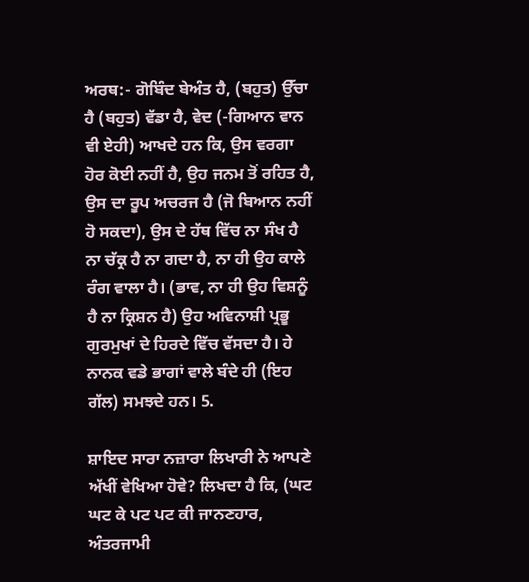ਅਰਥ:- ਗੋਬਿੰਦ ਬੇਅੰਤ ਹੈ, (ਬਹੁਤ) ਉੱਚਾ ਹੈ (ਬਹੁਤ) ਵੱਡਾ ਹੈ, ਵੇਦ (-ਗਿਆਨ ਵਾਨ ਵੀ ਏਹੀ) ਆਖਦੇ ਹਨ ਕਿ, ਉਸ ਵਰਗਾ ਹੋਰ ਕੋਈ ਨਹੀਂ ਹੈ, ਉਹ ਜਨਮ ਤੋਂ ਰਹਿਤ ਹੈ, ਉਸ ਦਾ ਰੂਪ ਅਚਰਜ ਹੈ (ਜੋ ਬਿਆਨ ਨਹੀਂ ਹੋ ਸਕਦਾ), ਉਸ ਦੇ ਹੱਥ ਵਿੱਚ ਨਾ ਸੰਖ ਹੈ ਨਾ ਚੱਕ੍ਰ ਹੈ ਨਾ ਗਦਾ ਹੈ, ਨਾ ਹੀ ਉਹ ਕਾਲੇ ਰੰਗ ਵਾਲਾ ਹੈ। (ਭਾਵ, ਨਾ ਹੀ ਉਹ ਵਿਸ਼ਨੂੰ ਹੈ ਨਾ ਕ੍ਰਿਸ਼ਨ ਹੈ) ਉਹ ਅਵਿਨਾਸ਼ੀ ਪ੍ਰਭੂ ਗੁਰਮੁਖਾਂ ਦੇ ਹਿਰਦੇ ਵਿੱਚ ਵੱਸਦਾ ਹੈ। ਹੇ ਨਾਨਕ ਵਡੇ ਭਾਗਾਂ ਵਾਲੇ ਬੰਦੇ ਹੀ (ਇਹ ਗੱਲ) ਸਮਝਦੇ ਹਨ। 5.

ਸ਼ਾਇਦ ਸਾਰਾ ਨਜ਼ਾਰਾ ਲਿਖਾਰੀ ਨੇ ਆਪਣੇ ਅੱਖੀਂ ਵੇਖਿਆ ਹੋਵੇ? ਲਿਖਦਾ ਹੈ ਕਿ, (ਘਟ ਘਟ ਕੇ ਪਟ ਪਟ ਕੀ ਜਾਨਣਹਾਰ, ਅੰਤਰਜਾਮੀ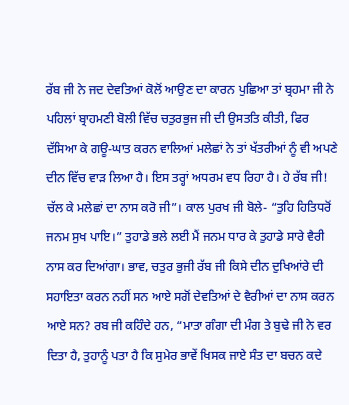ਰੱਬ ਜੀ ਨੇ ਜਦ ਦੇਵਤਿਆਂ ਕੋਲੋਂ ਆਉਣ ਦਾ ਕਾਰਨ ਪੁਛਿਆ ਤਾਂ ਬ੍ਰਹਮਾ ਜੀ ਨੇ ਪਹਿਲਾਂ ਬ੍ਰਾਹਮਣੀ ਬੋਲੀ ਵਿੱਚ ਚਤੁਰਭੁਜ ਜੀ ਦੀ ਉਸਤਤਿ ਕੀਤੀ, ਫਿਰ ਦੱਸਿਆ ਕੇ ਗਊ-ਘਾਤ ਕਰਨ ਵਾਲਿਆਂ ਮਲੇਛਾਂ ਨੇ ਤਾਂ ਖੱਤਰੀਆਂ ਨੂੰ ਵੀ ਅਪਣੇ ਦੀਨ ਵਿੱਚ ਵਾੜ ਲਿਆ ਹੈ। ਇਸ ਤਰ੍ਹਾਂ ਅਧਰਮ ਵਧ ਰਿਹਾ ਹੈ। ਹੇ ਰੱਬ ਜੀ! ਚੱਲ ਕੇ ਮਲੇਛਾਂ ਦਾ ਨਾਸ ਕਰੋ ਜੀ”। ਕਾਲ ਪੁਰਖ ਜੀ ਬੋਲੇ- “ਤੁਹਿ ਹਿਤਿਧਰੋਂ ਜਨਮ ਸੁਖ ਪਾਇ।” ਤੁਹਾਡੇ ਭਲੇ ਲਈ ਮੈਂ ਜਨਮ ਧਾਰ ਕੇ ਤੁਹਾਡੇ ਸਾਰੇ ਵੈਰੀ ਨਾਸ ਕਰ ਦਿਆਂਗਾ। ਭਾਵ, ਚਤੁਰ ਭੁਜੀ ਰੱਬ ਜੀ ਕਿਸੇ ਦੀਨ ਦੁਖਿਆਂਰੇ ਦੀ ਸਹਾਇਤਾ ਕਰਨ ਨਹੀਂ ਸਨ ਆਏ ਸਗੋਂ ਦੇਵਤਿਆਂ ਦੇ ਵੈਰੀਆਂ ਦਾ ਨਾਸ ਕਰਨ ਆਏ ਸਨ? ਰਬ ਜੀ ਕਹਿੰਦੇ ਹਨ, “ਮਾਤਾ ਗੰਗਾ ਦੀ ਮੰਗ ਤੇ ਬੁਢੇ ਜੀ ਨੇ ਵਰ ਦਿਤਾ ਹੈ, ਤੁਹਾਨੂੰ ਪਤਾ ਹੈ ਕਿ ਸੁਮੇਰ ਭਾਵੇਂ ਖਿਸਕ ਜਾਏ ਸੰਤ ਦਾ ਬਚਨ ਕਦੇ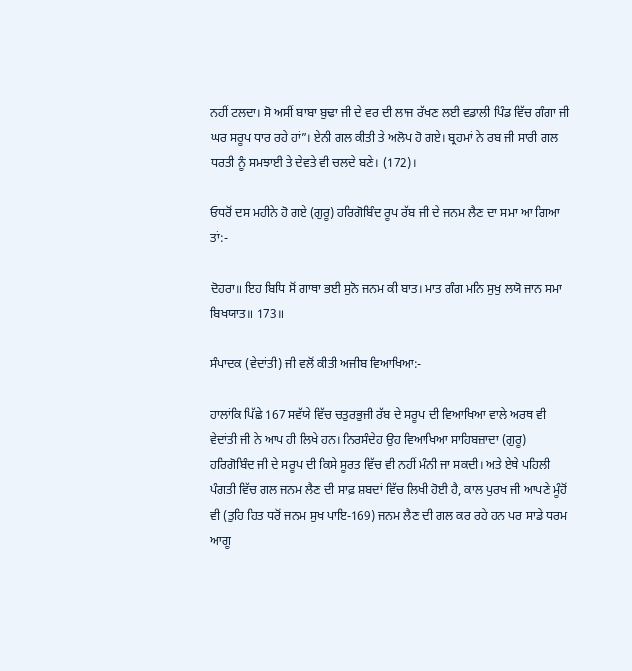ਨਹੀਂ ਟਲਦਾ। ਸੋ ਅਸੀਂ ਬਾਬਾ ਬੁਢਾ ਜੀ ਦੇ ਵਰ ਦੀ ਲਾਜ ਰੱਖਣ ਲਈ ਵਡਾਲੀ ਪਿੰਡ ਵਿੱਚ ਗੰਗਾ ਜੀ ਘਰ ਸਰੂਪ ਧਾਰ ਰਹੇ ਹਾਂ”। ਏਨੀ ਗਲ ਕੀਤੀ ਤੇ ਅਲੋਪ ਹੋ ਗਏ। ਬ੍ਰਹਮਾਂ ਨੇ ਰਬ ਜੀ ਸਾਰੀ ਗਲ ਧਰਤੀ ਨੂੰ ਸਮਝਾਈ ਤੇ ਦੇਵਤੇ ਵੀ ਚਲਦੇ ਬਣੇ। (172)।

ਓਧਰੋਂ ਦਸ ਮਹੀਨੇ ਹੋ ਗਏ (ਗੁਰੂ) ਹਰਿਗੋਬਿੰਦ ਰੂਪ ਰੱਬ ਜੀ ਦੇ ਜਨਮ ਲੈਣ ਦਾ ਸਮਾ ਆ ਗਿਆ ਤਾਂ:-

ਦੋਹਰਾ॥ ਇਹ ਬਿਧਿ ਸੋਂ ਗਾਥਾ ਭਈ ਸੁਨੋ ਜਨਮ ਕੀ ਬਾਤ। ਮਾਤ ਗੰਗ ਮਨਿ ਸੁਖੁ ਲਯੋ ਜਾਨ ਸਮਾ ਬਿਖਯਾਤ॥ 173॥

ਸੰਪਾਦਕ (ਵੇਦਾਂਤੀ) ਜੀ ਵਲੋਂ ਕੀਤੀ ਅਜੀਬ ਵਿਆਖਿਆ:-

ਹਾਲਾਂਕਿ ਪਿੱਛੇ 167 ਸਵੱਯੇ ਵਿੱਚ ਚਤੁਰਭੁਜੀ ਰੱਬ ਦੇ ਸਰੂਪ ਦੀ ਵਿਆਖਿਆ ਵਾਲੇ ਅਰਥ ਵੀ ਵੇਦਾਂਤੀ ਜੀ ਨੇ ਆਪ ਹੀ ਲਿਖੇ ਹਨ। ਨਿਰਸੰਦੇਹ ਉਹ ਵਿਆਖਿਆ ਸਾਹਿਬਜ਼ਾਦਾ (ਗੁਰੂ) ਹਰਿਗੋਬਿੰਦ ਜੀ ਦੇ ਸਰੂਪ ਦੀ ਕਿਸੇ ਸੂਰਤ ਵਿੱਚ ਵੀ ਨਹੀਂ ਮੰਨੀ ਜਾ ਸਕਦੀ। ਅਤੇ ਏਥੇ ਪਹਿਲੀ ਪੰਗਤੀ ਵਿੱਚ ਗਲ ਜਨਮ ਲੈਣ ਦੀ ਸਾਫ਼ ਸ਼ਬਦਾਂ ਵਿੱਚ ਲਿਖੀ ਹੋਈ ਹੈ, ਕਾਲ ਪੁਰਖ ਜੀ ਆਪਣੇ ਮੂੰਹੋਂ ਵੀ (ਤੁਹਿ ਹਿਤ ਧਰੋਂ ਜਨਮ ਸੁਖ ਪਾਇ-169) ਜਨਮ ਲੈਣ ਦੀ ਗਲ ਕਰ ਰਹੇ ਹਨ ਪਰ ਸਾਡੇ ਧਰਮ ਆਗੂ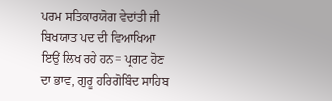ਪਰਮ ਸਤਿਕਾਰਯੋਗ ਵੇਦਾਂਤੀ ਜੀ ਬਿਖਯਾਤ ਪਦ ਦੀ ਵਿਆਖਿਆ ਇਉਂ ਲਿਖ ਰਹੇ ਹਨ= ਪ੍ਰਗਟ ਹੋਣ ਦਾ ਭਾਵ, ਗੁਰੂ ਹਰਿਗੋਬਿੰਦ ਸਾਹਿਬ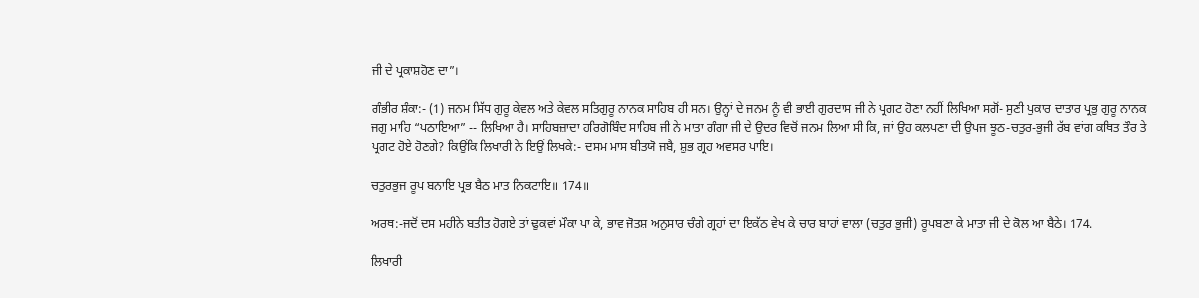ਜੀ ਦੇ ਪ੍ਰਕਾਸ਼ਹੋਣ ਦਾ”।

ਗੰਭੀਰ ਸ਼ੰਕਾ:- (1) ਜਨਮ ਸਿੱਧ ਗੁਰੂ ਕੇਵਲ ਅਤੇ ਕੇਵਲ ਸਤਿਗੁਰੂ ਨਾਨਕ ਸਾਹਿਬ ਹੀ ਸਨ। ਉਨ੍ਹਾਂ ਦੇ ਜਨਮ ਨੂੰ ਵੀ ਭਾਈ ਗੁਰਦਾਸ ਜੀ ਨੇ ਪ੍ਰਗਟ ਹੋਣਾ ਨਹੀਂ ਲਿਖਿਆ ਸਗੋਂ- ਸੁਣੀ ਪੁਕਾਰ ਦਾਤਾਰ ਪ੍ਰਭੁ ਗੁਰੂ ਨਾਨਕ ਜਗੁ ਮਾਹਿ “ਪਠਾਇਆ” -- ਲਿਖਿਆ ਹੈ। ਸਾਹਿਬਜ਼ਾਦਾ ਹਰਿਗੋਬਿੰਦ ਸਾਹਿਬ ਜੀ ਨੇ ਮਾਤਾ ਗੰਗਾ ਜੀ ਦੇ ਉਦਰ ਵਿਚੋਂ ਜਨਮ ਲਿਆ ਸੀ ਕਿ, ਜਾਂ ਉਹ ਕਲਪਣਾ ਦੀ ਉਪਜ ਝੂਠ-ਚਤੁਰ-ਭੁਜੀ ਰੱਬ ਵਾਂਗ ਕਥਿਤ ਤੌਰ ਤੇ ਪ੍ਰਗਟ ਹੋਏ ਹੋਣਗੇ? ਕਿਉਂਕਿ ਲਿਖਾਰੀ ਨੇ ਇਉਂ ਲਿਖਕੇ:- ਦਸਮ ਮਾਸ ਬੀਤਯੋ ਜਬੈ, ਸ਼ੁਭ ਗ੍ਰਹ ਅਵਸਰ ਪਾਇ।

ਚਤੁਰਭੁਜ ਰੂਪ ਬਨਾਇ ਪ੍ਰਭ ਬੈਠ ਮਾਤ ਨਿਕਟਾਇ॥ 174॥

ਅਰਥ:-ਜਦੋਂ ਦਸ ਮਹੀਨੇ ਬਤੀਤ ਹੋਗਏ ਤਾਂ ਢੁਕਵਾਂ ਮੌਕਾ ਪਾ ਕੇ, ਭਾਵ ਜੋਤਸ਼ ਅਨੁਸਾਰ ਚੰਗੇ ਗ੍ਰਹਾਂ ਦਾ ਇਕੱਠ ਵੇਖ ਕੇ ਚਾਰ ਬਾਹਾਂ ਵਾਲਾ (ਚਤੁਰ ਭੁਜੀ) ਰੂਪਬਣਾ ਕੇ ਮਾਤਾ ਜੀ ਦੇ ਕੋਲ ਆ ਬੈਠੇ। 174.

ਲਿਖਾਰੀ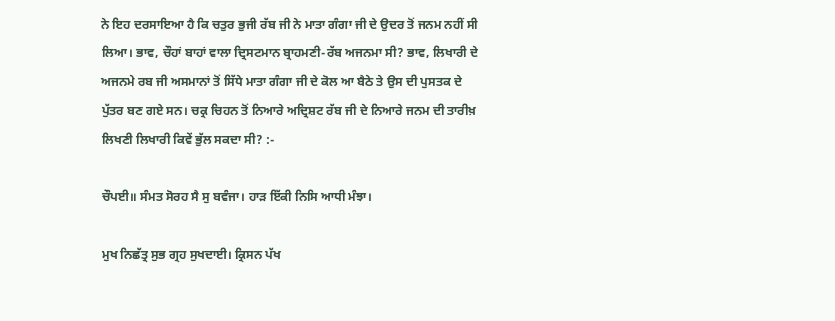ਨੇ ਇਹ ਦਰਸਾਇਆ ਹੈ ਕਿ ਚਤੁਰ ਭੁਜੀ ਰੱਬ ਜੀ ਨੇ ਮਾਤਾ ਗੰਗਾ ਜੀ ਦੇ ਉਦਰ ਤੋਂ ਜਨਮ ਨਹੀਂ ਸੀ ਲਿਆ। ਭਾਵ, ਚੌਹਾਂ ਬਾਹਾਂ ਵਾਲਾ ਦ੍ਰਿਸਟਮਾਨ ਬ੍ਰਾਹਮਣੀ-ਰੱਬ ਅਜਨਮਾ ਸੀ? ਭਾਵ, ਲਿਖਾਰੀ ਦੇ ਅਜਨਮੇ ਰਬ ਜੀ ਅਸਮਾਨਾਂ ਤੋਂ ਸਿੱਧੇ ਮਾਤਾ ਗੰਗਾ ਜੀ ਦੇ ਕੋਲ ਆ ਬੈਠੇ ਤੇ ਉਸ ਦੀ ਪੁਸਤਕ ਦੇ ਪੁੱਤਰ ਬਣ ਗਏ ਸਨ। ਚਕ੍ਰ ਚਿਹਨ ਤੋਂ ਨਿਆਰੇ ਅਦ੍ਰਿਸ਼ਟ ਰੱਬ ਜੀ ਦੇ ਨਿਆਰੇ ਜਨਮ ਦੀ ਤਾਰੀਖ਼ ਲਿਖਣੀ ਲਿਖਾਰੀ ਕਿਵੇਂ ਭੁੱਲ ਸਕਦਾ ਸੀ? :-

ਚੌਪਈ॥ ਸੰਮਤ ਸੋਰਹ ਸੈ ਸੁ ਬਵੰਜਾ। ਹਾੜ ਇੱਕੀ ਨਿਸਿ ਆਧੀ ਮੰਝਾ।

ਮੁਖ ਨਿਛੱਤ੍ਰ ਸੁਭ ਗ੍ਰਹ ਸੁਖਦਾਈ। ਕ੍ਰਿਸਨ ਪੱਖ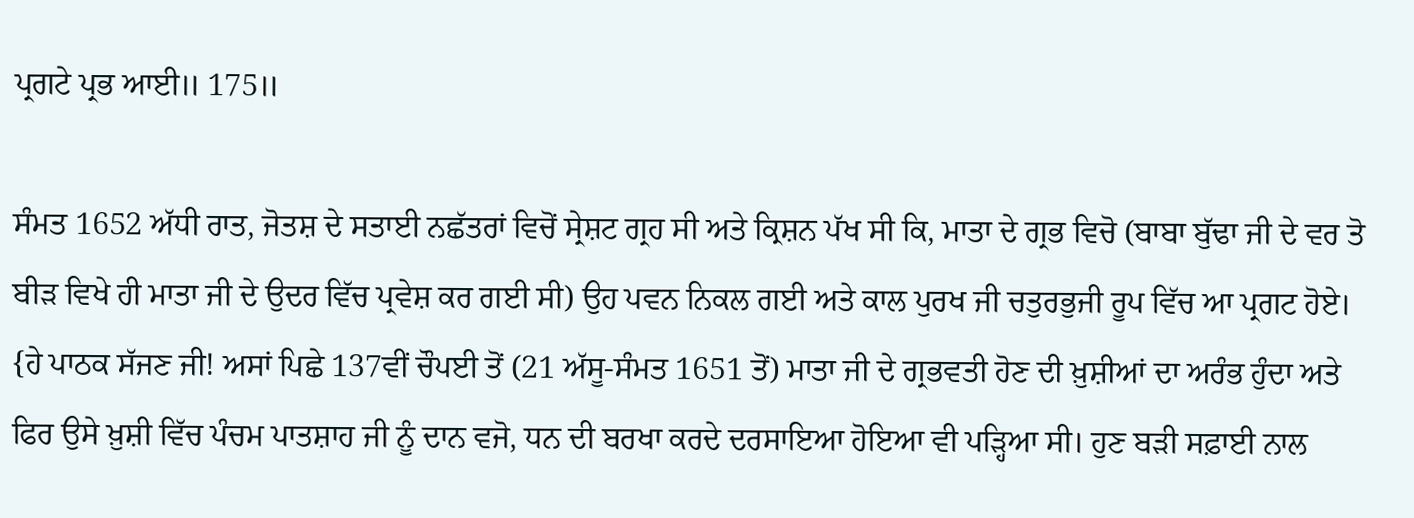ਪ੍ਰਗਟੇ ਪ੍ਰਭ ਆਈ॥ 175॥

ਸੰਮਤ 1652 ਅੱਧੀ ਰਾਤ, ਜੋਤਸ਼ ਦੇ ਸਤਾਈ ਨਛੱਤਰਾਂ ਵਿਚੋਂ ਸ੍ਰੇਸ਼ਟ ਗ੍ਰਹ ਸੀ ਅਤੇ ਕ੍ਰਿਸ਼ਨ ਪੱਖ ਸੀ ਕਿ, ਮਾਤਾ ਦੇ ਗ੍ਰਭ ਵਿਚੋ (ਬਾਬਾ ਬੁੱਢਾ ਜੀ ਦੇ ਵਰ ਤੋ ਬੀੜ ਵਿਖੇ ਹੀ ਮਾਤਾ ਜੀ ਦੇ ਉਦਰ ਵਿੱਚ ਪ੍ਰਵੇਸ਼ ਕਰ ਗਈ ਸੀ) ਉਹ ਪਵਨ ਨਿਕਲ ਗਈ ਅਤੇ ਕਾਲ ਪੁਰਖ ਜੀ ਚਤੁਰਭੁਜੀ ਰੂਪ ਵਿੱਚ ਆ ਪ੍ਰਗਟ ਹੋਏ। {ਹੇ ਪਾਠਕ ਸੱਜਣ ਜੀ! ਅਸਾਂ ਪਿਛੇ 137ਵੀਂ ਚੌਪਈ ਤੋਂ (21 ਅੱਸੂ-ਸੰਮਤ 1651 ਤੋਂ) ਮਾਤਾ ਜੀ ਦੇ ਗ੍ਰਭਵਤੀ ਹੋਣ ਦੀ ਖ਼ੁਸ਼ੀਆਂ ਦਾ ਅਰੰਭ ਹੁੰਦਾ ਅਤੇ ਫਿਰ ਉਸੇ ਖ਼ੁਸ਼ੀ ਵਿੱਚ ਪੰਚਮ ਪਾਤਸ਼ਾਹ ਜੀ ਨੂੰ ਦਾਨ ਵਜੋ, ਧਨ ਦੀ ਬਰਖਾ ਕਰਦੇ ਦਰਸਾਇਆ ਹੋਇਆ ਵੀ ਪੜ੍ਹਿਆ ਸੀ। ਹੁਣ ਬੜੀ ਸਫ਼ਾਈ ਨਾਲ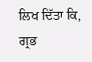ਲਿਖ ਦਿੱਤਾ ਕਿ, ਗ੍ਰਭ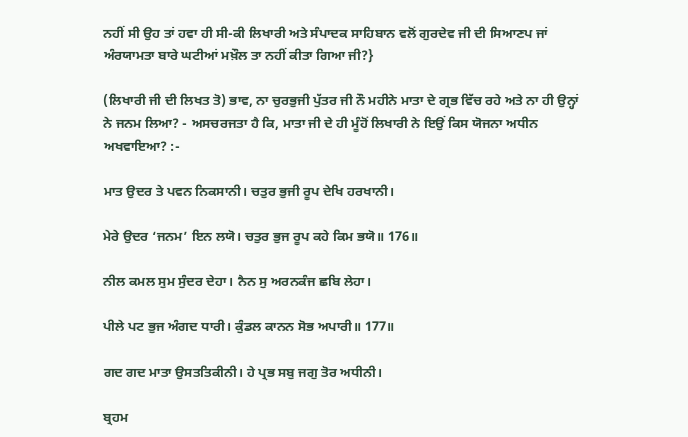ਨਹੀਂ ਸੀ ਉਹ ਤਾਂ ਹਵਾ ਹੀ ਸੀ-ਕੀ ਲਿਖਾਰੀ ਅਤੇ ਸੰਪਾਦਕ ਸਾਹਿਬਾਨ ਵਲੋਂ ਗੁਰਦੇਵ ਜੀ ਦੀ ਸਿਆਣਪ ਜਾਂ ਅੰਰਯਾਮਤਾ ਬਾਰੇ ਘਟੀਆਂ ਮਖ਼ੌਲ ਤਾ ਨਹੀਂ ਕੀਤਾ ਗਿਆ ਜੀ?}

(ਲਿਖਾਰੀ ਜੀ ਦੀ ਲਿਖਤ ਤੋ) ਭਾਵ, ਨਾ ਚੁਰਭੁਜੀ ਪੁੱਤਰ ਜੀ ਨੌ ਮਹੀਨੇ ਮਾਤਾ ਦੇ ਗ੍ਰਭ ਵਿੱਚ ਰਹੇ ਅਤੇ ਨਾ ਹੀ ਉਨ੍ਹਾਂ ਨੇ ਜਨਮ ਲਿਆ? - ਅਸਚਰਜਤਾ ਹੈ ਕਿ, ਮਾਤਾ ਜੀ ਦੇ ਹੀ ਮੂੰਹੋਂ ਲਿਖਾਰੀ ਨੇ ਇਉਂ ਕਿਸ ਯੋਜਨਾ ਅਧੀਨ ਅਖਵਾਇਆ? :-

ਮਾਤ ਉਦਰ ਤੇ ਪਵਨ ਨਿਕਸਾਨੀ। ਚਤੁਰ ਭੁਜੀ ਰੂਪ ਦੇਖਿ ਹਰਖਾਨੀ।

ਮੇਰੇ ਉਦਰ ‘ਜਨਮ’ ਇਨ ਲਯੋ। ਚਤੁਰ ਭੁਜ ਰੂਪ ਕਹੇ ਕਿਮ ਭਯੋ॥ 176॥

ਨੀਲ ਕਮਲ ਸੁਮ ਸੁੰਦਰ ਦੇਹਾ। ਨੈਨ ਸੁ ਅਰਨਕੰਜ ਛਬਿ ਲੇਹਾ।

ਪੀਲੇ ਪਟ ਭੁਜ ਅੰਗਦ ਧਾਰੀ। ਕੁੰਡਲ ਕਾਨਨ ਸੋਭ ਅਪਾਰੀ॥ 177॥

ਗਦ ਗਦ ਮਾਤਾ ਉਸਤਤਿਕੀਨੀ। ਹੇ ਪ੍ਰਭ ਸਬੁ ਜਗੁ ਤੋਰ ਅਧੀਨੀ।

ਬ੍ਰਹਮ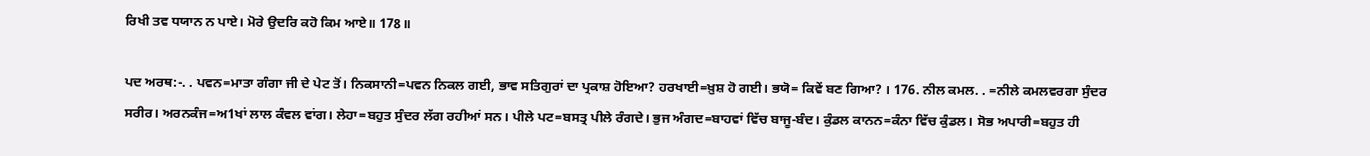ਰਿਖੀ ਤਵ ਧਯਾਨ ਨ ਪਾਏ। ਮੋਰੇ ਉਦਰਿ ਕਹੋ ਕਿਮ ਆਏ॥ 178॥

ਪਦ ਅਰਥ:-. . ਪਵਨ=ਮਾਤਾ ਗੰਗਾ ਜੀ ਦੇ ਪੇਟ ਤੋਂ। ਨਿਕਸਾਨੀ=ਪਵਨ ਨਿਕਲ ਗਈ, ਭਾਵ ਸਤਿਗੁਰਾਂ ਦਾ ਪ੍ਰਕਾਸ਼ ਹੋਇਆ? ਹਰਖਾਈ=ਖ਼ੁਸ਼ ਹੋ ਗਈ। ਭਯੋ= ਕਿਵੇਂ ਬਣ ਗਿਆ? । 176. ਨੀਲ ਕਮਲ. . =ਨੀਲੇ ਕਮਲਵਰਗਾ ਸੁੰਦਰ ਸਰੀਰ। ਅਰਨਕੰਜ=ਅ1ਖਾਂ ਲਾਲ ਕੰਵਲ ਵਾਂਗ। ਲੇਹਾ=ਬਹੁਤ ਸੁੰਦਰ ਲੱਗ ਰਹੀਆਂ ਸਨ। ਪੀਲੇ ਪਟ=ਬਸਤ੍ਰ ਪੀਲੇ ਰੰਗਦੇ। ਭੁਜ ਅੰਗਦ=ਬਾਹਵਾਂ ਵਿੱਚ ਬਾਜੂ-ਬੰਦ। ਕੁੰਡਲ ਕਾਨਨ=ਕੰਨਾ ਵਿੱਚ ਕੁੰਡਲ। ਸੋਭ ਅਪਾਰੀ=ਬਹੁਤ ਹੀ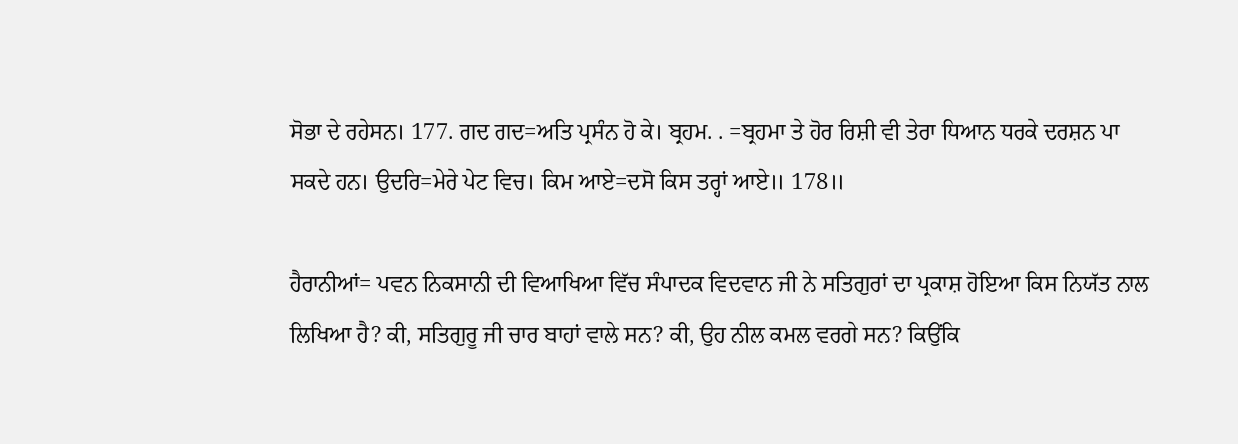ਸੋਭਾ ਦੇ ਰਹੇਸਨ। 177. ਗਦ ਗਦ=ਅਤਿ ਪ੍ਰਸੰਨ ਹੋ ਕੇ। ਬ੍ਰਹਮ. . =ਬ੍ਰਹਮਾ ਤੇ ਹੋਰ ਰਿਸ਼ੀ ਵੀ ਤੇਰਾ ਧਿਆਨ ਧਰਕੇ ਦਰਸ਼ਨ ਪਾ ਸਕਦੇ ਹਨ। ਉਦਰਿ=ਮੇਰੇ ਪੇਟ ਵਿਚ। ਕਿਮ ਆਏ=ਦਸੋ ਕਿਸ ਤਰ੍ਹਾਂ ਆਏ॥ 178॥

ਹੈਰਾਨੀਆਂ= ਪਵਨ ਨਿਕਸਾਨੀ ਦੀ ਵਿਆਖਿਆ ਵਿੱਚ ਸੰਪਾਦਕ ਵਿਦਵਾਨ ਜੀ ਨੇ ਸਤਿਗੁਰਾਂ ਦਾ ਪ੍ਰਕਾਸ਼ ਹੋਇਆ ਕਿਸ ਨਿਯੱਤ ਨਾਲ ਲਿਖਿਆ ਹੈ? ਕੀ, ਸਤਿਗੁਰੂ ਜੀ ਚਾਰ ਬਾਹਾਂ ਵਾਲੇ ਸਨ? ਕੀ, ਉਹ ਨੀਲ ਕਮਲ ਵਰਗੇ ਸਨ? ਕਿਉਂਕਿ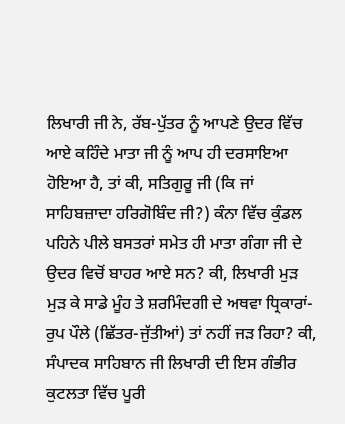ਲਿਖਾਰੀ ਜੀ ਨੇ, ਰੱਬ-ਪੁੱਤਰ ਨੂੰ ਆਪਣੇ ਉਦਰ ਵਿੱਚ ਆਏ ਕਹਿੰਦੇ ਮਾਤਾ ਜੀ ਨੂੰ ਆਪ ਹੀ ਦਰਸਾਇਆ ਹੋਇਆ ਹੈ, ਤਾਂ ਕੀ, ਸਤਿਗੁਰੂ ਜੀ (ਕਿ ਜਾਂ ਸਾਹਿਬਜ਼ਾਦਾ ਹਰਿਗੋਬਿੰਦ ਜੀ?) ਕੰਨਾ ਵਿੱਚ ਕੁੰਡਲ ਪਹਿਨੇ ਪੀਲੇ ਬਸਤਰਾਂ ਸਮੇਤ ਹੀ ਮਾਤਾ ਗੰਗਾ ਜੀ ਦੇ ਉਦਰ ਵਿਚੋਂ ਬਾਹਰ ਆਏ ਸਨ? ਕੀ, ਲਿਖਾਰੀ ਮੁੜ ਮੁੜ ਕੇ ਸਾਡੇ ਮੂੰਹ ਤੇ ਸ਼ਰਮਿੰਦਗੀ ਦੇ ਅਥਵਾ ਧ੍ਰਿਕਾਰਾਂ-ਰੁਪ ਪੌਲੇ (ਛਿੱਤਰ-ਜੁੱਤੀਆਂ) ਤਾਂ ਨਹੀਂ ਜੜ ਰਿਹਾ? ਕੀ, ਸੰਪਾਦਕ ਸਾਹਿਬਾਨ ਜੀ ਲਿਖਾਰੀ ਦੀ ਇਸ ਗੰਭੀਰ ਕੁਟਲਤਾ ਵਿੱਚ ਪੂਰੀ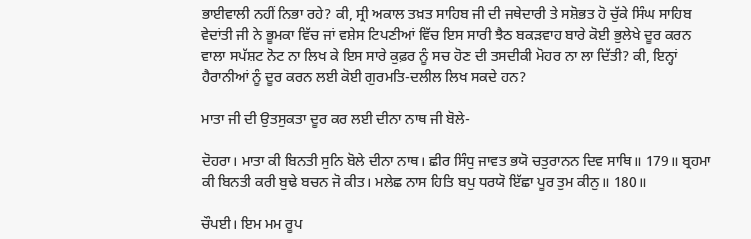ਭਾਈਵਾਲੀ ਨਹੀਂ ਨਿਭਾ ਰਹੇ? ਕੀ, ਸ੍ਰੀ ਅਕਾਲ ਤਖ਼ਤ ਸਾਹਿਬ ਜੀ ਦੀ ਜਥੇਦਾਰੀ ਤੇ ਸਸ਼ੋਭਤ ਹੋ ਚੁੱਕੇ ਸਿੰਘ ਸਾਹਿਬ ਵੇਦਾਂਤੀ ਜੀ ਨੇ ਭੂਮਕਾ ਵਿੱਚ ਜਾਂ ਵਸ਼ੇਸ ਟਿਪਣੀਆਂ ਵਿੱਚ ਇਸ ਸਾਰੀ ਝੈਠ ਬਕੜਵਾਹ ਬਾਰੇ ਕੋਈ ਭੁਲੇਖੇ ਦੂਰ ਕਰਨ ਵਾਲਾ ਸਪੱਸ਼ਟ ਨੋਟ ਨਾ ਲਿਖ ਕੇ ਇਸ ਸਾਰੇ ਕੁਫ਼ਰ ਨੂੰ ਸਚ ਹੋਣ ਦੀ ਤਸਦੀਕੀ ਮੋਹਰ ਨਾ ਲਾ ਦਿੱਤੀ? ਕੀ, ਇਨ੍ਹਾਂ ਹੈਰਾਨੀਆਂ ਨੂੰ ਦੂਰ ਕਰਨ ਲਈ ਕੋਈ ਗੁਰਮਤਿ-ਦਲੀਲ ਲਿਖ ਸਕਦੇ ਹਨ?

ਮਾਤਾ ਜੀ ਦੀ ਉਤਸੁਕਤਾ ਦੂਰ ਕਰ ਲਈ ਦੀਨਾ ਨਾਥ ਜੀ ਬੋਲੇ-

ਦੋਹਰਾ। ਮਾਤਾ ਕੀ ਬਿਨਤੀ ਸੁਨਿ ਬੋਲੇ ਦੀਨਾ ਨਾਥ। ਛੀਰ ਸਿੰਧੁ ਜਾਵਤ ਭਯੋ ਚਤੁਰਾਨਨ ਦਿਵ ਸਾਥਿ॥ 179॥ ਬ੍ਰਹਮਾ ਕੀ ਬਿਨਤੀ ਕਰੀ ਬੁਢੇ ਬਚਨ ਜੋ ਕੀਤ। ਮਲੇਛ ਨਾਸ ਹਿਤਿ ਬਪੁ ਧਰਯੋ ਇੱਛਾ ਪੂਰ ਤੁਮ ਕੀਨੁ॥ 180॥

ਚੌਪਈ। ਇਮ ਮਮ ਰੂਪ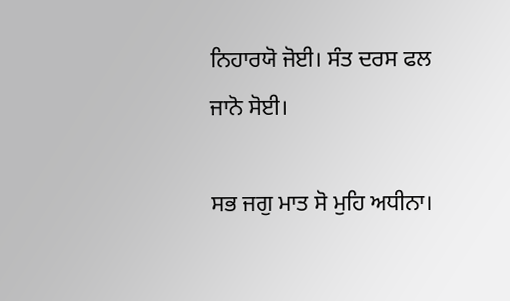ਨਿਹਾਰਯੋ ਜੋਈ। ਸੰਤ ਦਰਸ ਫਲ ਜਾਨੋ ਸੋਈ।

ਸਭ ਜਗੁ ਮਾਤ ਸੋ ਮੁਹਿ ਅਧੀਨਾ।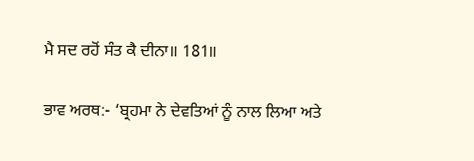ਮੈ ਸਦ ਰਹੋਂ ਸੰਤ ਕੈ ਦੀਨਾ॥ 181॥

ਭਾਵ ਅਰਥ:- ‘ਬ੍ਰਹਮਾ ਨੇ ਦੇਵਤਿਆਂ ਨੂੰ ਨਾਲ ਲਿਆ ਅਤੇ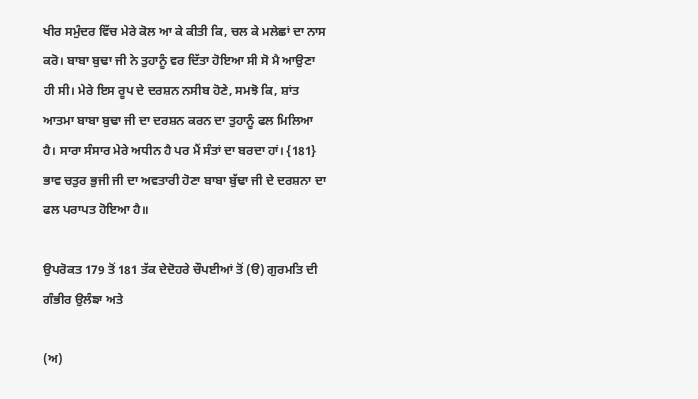ਖੀਰ ਸਮੁੰਦਰ ਵਿੱਚ ਮੇਰੇ ਕੋਲ ਆ ਕੇ ਕੀਤੀ ਕਿ, ਚਲ ਕੇ ਮਲੇਛਾਂ ਦਾ ਨਾਸ ਕਰੋ। ਬਾਬਾ ਬੁਢਾ ਜੀ ਨੇ ਤੁਹਾਨੂੰ ਵਰ ਦਿੱਤਾ ਹੋਇਆ ਸੀ ਸੋ ਮੈ ਆਉਣਾ ਹੀ ਸੀ। ਮੇਰੇ ਇਸ ਰੂਪ ਦੇ ਦਰਸ਼ਨ ਨਸੀਬ ਹੋਣੇ, ਸਮਝੋ ਕਿ, ਸ਼ਾਂਤ ਆਤਮਾ ਬਾਬਾ ਬੁਢਾ ਜੀ ਦਾ ਦਰਸ਼ਨ ਕਰਨ ਦਾ ਤੁਹਾਨੂੰ ਫਲ ਮਿਲਿਆ ਹੈ। ਸਾਰਾ ਸੰਸਾਰ ਮੇਰੇ ਅਧੀਨ ਹੈ ਪਰ ਮੈਂ ਸੰਤਾਂ ਦਾ ਬਰਦਾ ਹਾਂ। {181} ਭਾਵ ਚਤੁਰ ਭੁਜੀ ਜੀ ਦਾ ਅਵਤਾਰੀ ਹੋਣਾ ਬਾਬਾ ਬੁੱਢਾ ਜੀ ਦੇ ਦਰਸ਼ਨਾ ਦਾ ਫਲ ਪਰਾਪਤ ਹੋਇਆ ਹੈ॥

ਉਪਰੋਕਤ 179 ਤੋਂ 181 ਤੱਕ ਦੇਦੋਹਰੇ ਚੌਪਈਆਂ ਤੋਂ (ੳ) ਗੁਰਮਤਿ ਦੀ ਗੰਭੀਰ ਉਲੰਙਾ ਅਤੇ

(ਅ)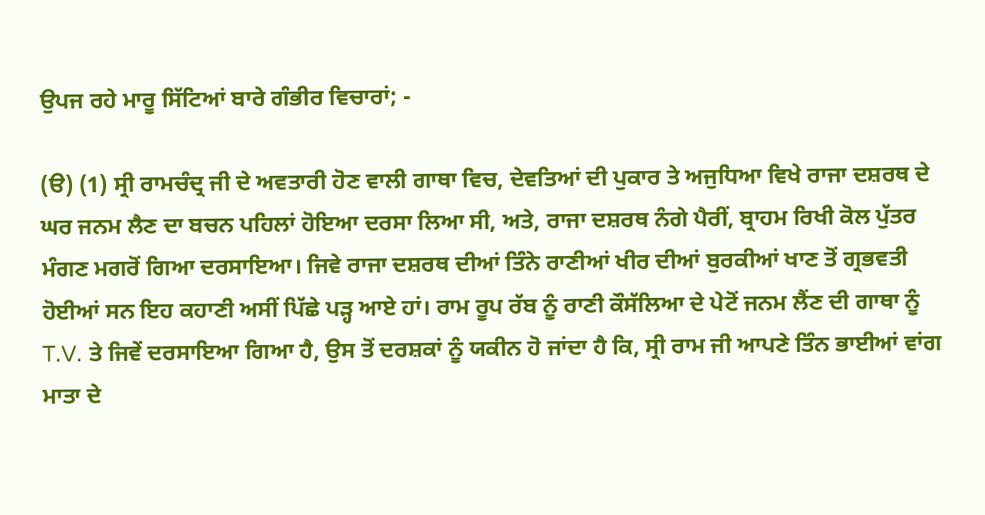ਉਪਜ ਰਹੇ ਮਾਰੂ ਸਿੱਟਿਆਂ ਬਾਰੇ ਗੰਭੀਰ ਵਿਚਾਰਾਂ; -

(ੳ) (1) ਸ੍ਰੀ ਰਾਮਚੰਦ੍ਰ ਜੀ ਦੇ ਅਵਤਾਰੀ ਹੋਣ ਵਾਲੀ ਗਾਥਾ ਵਿਚ, ਦੇਵਤਿਆਂ ਦੀ ਪੁਕਾਰ ਤੇ ਅਜੁਧਿਆ ਵਿਖੇ ਰਾਜਾ ਦਸ਼ਰਥ ਦੇ ਘਰ ਜਨਮ ਲੈਣ ਦਾ ਬਚਨ ਪਹਿਲਾਂ ਹੋਇਆ ਦਰਸਾ ਲਿਆ ਸੀ, ਅਤੇ, ਰਾਜਾ ਦਸ਼ਰਥ ਨੰਗੇ ਪੈਰੀਂ, ਬ੍ਰਾਹਮ ਰਿਖੀ ਕੋਲ ਪੁੱਤਰ ਮੰਗਣ ਮਗਰੋਂ ਗਿਆ ਦਰਸਾਇਆ। ਜਿਵੇ ਰਾਜਾ ਦਸ਼ਰਥ ਦੀਆਂ ਤਿੰਨੇ ਰਾਣੀਆਂ ਖੀਰ ਦੀਆਂ ਬੁਰਕੀਆਂ ਖਾਣ ਤੋਂ ਗ੍ਰਭਵਤੀ ਹੋਈਆਂ ਸਨ ਇਹ ਕਹਾਣੀ ਅਸੀਂ ਪਿੱਛੇ ਪੜ੍ਹ ਆਏ ਹਾਂ। ਰਾਮ ਰੂਪ ਰੱਬ ਨੂੰ ਰਾਣੀ ਕੌਸੱਲਿਆ ਦੇ ਪੇਟੋਂ ਜਨਮ ਲੈਂਣ ਦੀ ਗਾਥਾ ਨੂੰ T.V. ਤੇ ਜਿਵੇਂ ਦਰਸਾਇਆ ਗਿਆ ਹੈ, ਉਸ ਤੋਂ ਦਰਸ਼ਕਾਂ ਨੂੰ ਯਕੀਨ ਹੋ ਜਾਂਦਾ ਹੈ ਕਿ, ਸ੍ਰੀ ਰਾਮ ਜੀ ਆਪਣੇ ਤਿੰਨ ਭਾਈਆਂ ਵਾਂਗ ਮਾਤਾ ਦੇ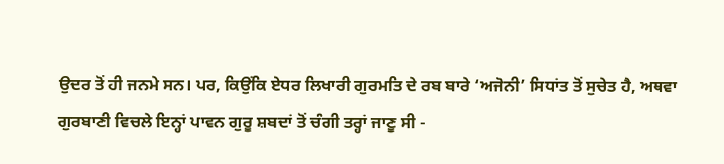ਉਦਰ ਤੋਂ ਹੀ ਜਨਮੇ ਸਨ। ਪਰ, ਕਿਉਂਕਿ ਏਧਰ ਲਿਖਾਰੀ ਗੁਰਮਤਿ ਦੇ ਰਬ ਬਾਰੇ ‘ਅਜੋਨੀ’ ਸਿਧਾਂਤ ਤੋਂ ਸੁਚੇਤ ਹੈ, ਅਥਵਾ ਗੁਰਬਾਣੀ ਵਿਚਲੇ ਇਨ੍ਹਾਂ ਪਾਵਨ ਗੁਰੂ ਸ਼ਬਦਾਂ ਤੋਂ ਚੰਗੀ ਤਰ੍ਹਾਂ ਜਾਣੂ ਸੀ -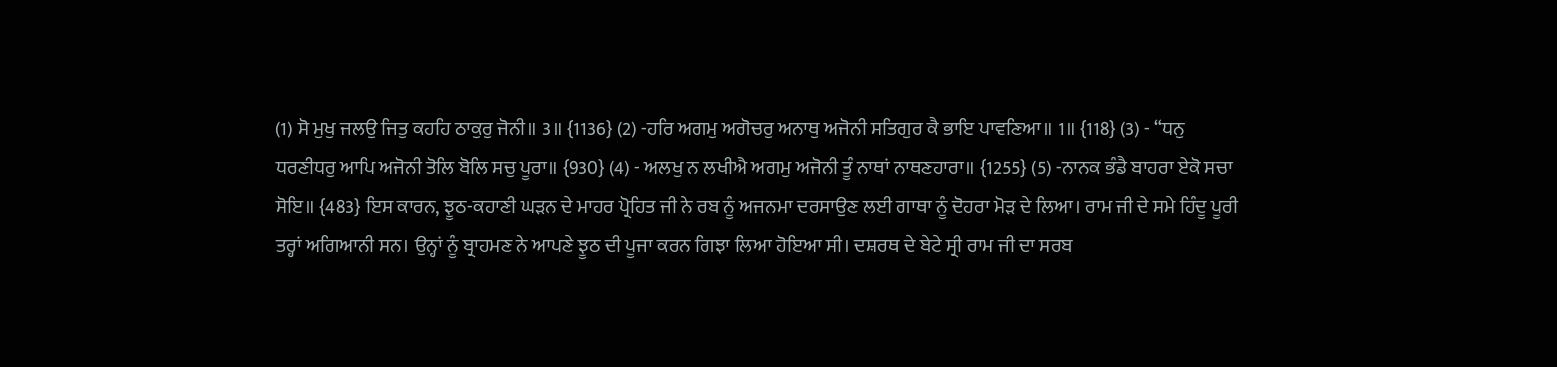(1) ਸੋ ਮੁਖੁ ਜਲਉ ਜਿਤੁ ਕਹਹਿ ਠਾਕੁਰੁ ਜੋਨੀ॥ 3॥ {1136} (2) -ਹਰਿ ਅਗਮੁ ਅਗੋਚਰੁ ਅਨਾਥੁ ਅਜੋਨੀ ਸਤਿਗੁਰ ਕੈ ਭਾਇ ਪਾਵਣਿਆ॥ 1॥ {118} (3) - “ਧਨੁ ਧਰਣੀਧਰੁ ਆਪਿ ਅਜੋਨੀ ਤੋਲਿ ਬੋਲਿ ਸਚੁ ਪੂਰਾ॥ {930} (4) - ਅਲਖੁ ਨ ਲਖੀਐ ਅਗਮੁ ਅਜੋਨੀ ਤੂੰ ਨਾਥਾਂ ਨਾਥਣਹਾਰਾ॥ {1255} (5) -ਨਾਨਕ ਭੰਡੈ ਬਾਹਰਾ ਏਕੋ ਸਚਾ ਸੋਇ॥ {483} ਇਸ ਕਾਰਨ, ਝੂਠ-ਕਹਾਣੀ ਘੜਨ ਦੇ ਮਾਹਰ ਪ੍ਰੋਹਿਤ ਜੀ ਨੇ ਰਬ ਨੂੰ ਅਜਨਮਾ ਦਰਸਾਉਣ ਲਈ ਗਾਥਾ ਨੂੰ ਦੋਹਰਾ ਮੋੜ ਦੇ ਲਿਆ। ਰਾਮ ਜੀ ਦੇ ਸਮੇ ਹਿੰਦੂ ਪੂਰੀ ਤਰ੍ਹਾਂ ਅਗਿਆਨੀ ਸਨ। ਉਨ੍ਹਾਂ ਨੂੰ ਬ੍ਰਾਹਮਣ ਨੇ ਆਪਣੇ ਝੂਠ ਦੀ ਪੂਜਾ ਕਰਨ ਗਿਝਾ ਲਿਆ ਹੋਇਆ ਸੀ। ਦਸ਼ਰਥ ਦੇ ਬੇਟੇ ਸ੍ਰੀ ਰਾਮ ਜੀ ਦਾ ਸਰਬ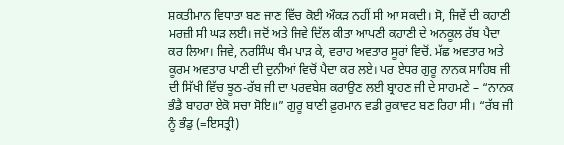ਸ਼ਕਤੀਮਾਨ ਵਿਧਾਤਾ ਬਣ ਜਾਣ ਵਿੱਚ ਕੋਈ ਔਕੜ ਨਹੀਂ ਸੀ ਆ ਸਕਦੀ। ਸੋ, ਜਿਵੇਂ ਦੀ ਕਹਾਣੀ ਮਰਜ਼ੀ ਸੀ ਘੜ ਲਈ। ਜਦੋਂ ਅਤੇ ਜਿਵੇ ਦਿੱਲ ਕੀਤਾ ਆਪਣੀ ਕਹਾਣੀ ਦੇ ਅਨਕੂਲ ਰੱਬ ਪੈਦਾ ਕਰ ਲਿਆ। ਜਿਵੇ, ਨਰਸਿੰਘ ਥੰਮ ਪਾੜ ਕੇ, ਵਰਾਹ ਅਵਤਾਰ ਸੂਰਾਂ ਵਿਚੋਂ. ਮੱਛ ਅਵਤਾਰ ਅਤੇ ਕੂਰਮ ਅਵਤਾਰ ਪਾਣੀ ਦੀ ਦੁਨੀਆਂ ਵਿਚੋਂ ਪੈਦਾ ਕਰ ਲਏ। ਪਰ ਏਧਰ ਗੁਰੂ ਨਾਨਕ ਸਾਹਿਬ ਜੀ ਦੀ ਸਿੱਖੀ ਵਿੱਚ ਝੂਠ-ਰੱਬ ਜੀ ਦਾ ਪਰਵਬੇਸ਼ ਕਰਾਉਣ ਲਈ ਬ੍ਰਾਹਣ ਜੀ ਦੇ ਸਾਹਮਣੇ – “ਨਾਨਕ ਭੰਡੈ ਬਾਹਰਾ ਏਕੋ ਸਚਾ ਸੋਇ॥” ਗੁਰੂ ਬਾਣੀ ਫ਼ੁਰਮਾਨ ਵਡੀ ਰੁਕਾਵਟ ਬਣ ਰਿਹਾ ਸੀ। “ਰੱਬ ਜੀ ਨੂੰ ਭੰਡੁ (=ਇਸਤ੍ਰੀ)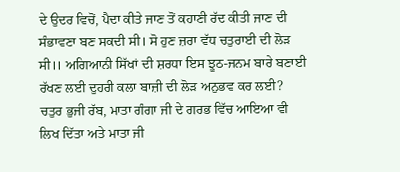ਦੇ ਉਦਰ ਵਿਚੋਂ, ਪੈਦਾ ਕੀਤੇ ਜਾਣ ਤੋਂ ਕਹਾਣੀ ਰੱਦ ਕੀਤੀ ਜਾਣ ਦੀ ਸੰਭਾਵਣਾ ਬਣ ਸਕਦੀ ਸੀ। ਸੋ ਹੁਣ ਜ਼ਰਾ ਵੱਧ ਚਤੁਰਾਈ ਦੀ ਲੋੜ ਸੀ।। ਅਗਿਆਨੀ ਸਿੱਖਾਂ ਦੀ ਸ਼ਰਧਾ ਇਸ ਝੂਠ-ਜਨਮ ਬਾਰੇ ਬਣਾਈ ਰੱਖਣ ਲਈ ਦੁਹਰੀ ਕਲਾ ਬਾਜ਼ੀ ਦੀ ਲੋੜ ਅਨੁਭਵ ਕਰ ਲਈ? ਚਤੁਰ ਭੁਜੀ ਰੱਬ, ਮਾਤਾ ਗੰਗਾ ਜੀ ਦੇ ਗਰਭ ਵਿੱਚ ਆਇਆ ਵੀ ਲਿਖ ਦਿੱਤਾ ਅਤੇ ਮਾਤਾ ਜੀ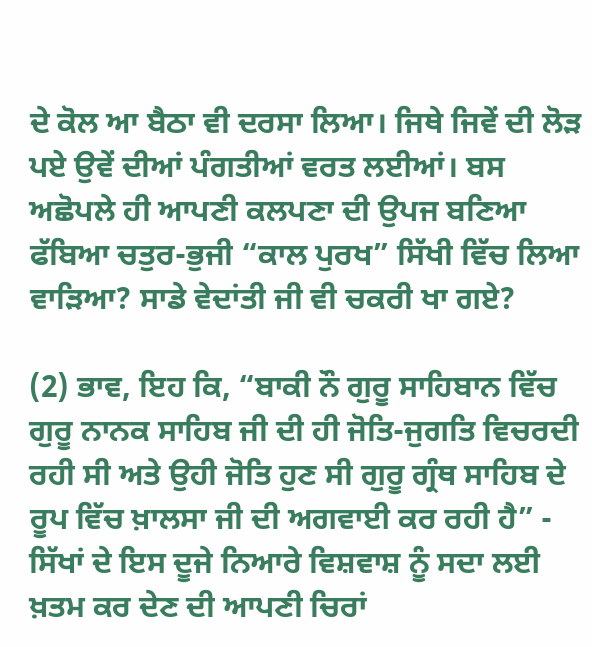ਦੇ ਕੋਲ ਆ ਬੈਠਾ ਵੀ ਦਰਸਾ ਲਿਆ। ਜਿਥੇ ਜਿਵੇਂ ਦੀ ਲੋੜ ਪਏ ਉਵੇਂ ਦੀਆਂ ਪੰਗਤੀਆਂ ਵਰਤ ਲਈਆਂ। ਬਸ ਅਛੋਪਲੇ ਹੀ ਆਪਣੀ ਕਲਪਣਾ ਦੀ ਉਪਜ ਬਣਿਆ ਫੱਬਿਆ ਚਤੁਰ-ਭੁਜੀ “ਕਾਲ ਪੁਰਖ” ਸਿੱਖੀ ਵਿੱਚ ਲਿਆ ਵਾੜਿਆ? ਸਾਡੇ ਵੇਦਾਂਤੀ ਜੀ ਵੀ ਚਕਰੀ ਖਾ ਗਏ?

(2) ਭਾਵ, ਇਹ ਕਿ, “ਬਾਕੀ ਨੌ ਗੁਰੂ ਸਾਹਿਬਾਨ ਵਿੱਚ ਗੁਰੂ ਨਾਨਕ ਸਾਹਿਬ ਜੀ ਦੀ ਹੀ ਜੋਤਿ-ਜੁਗਤਿ ਵਿਚਰਦੀ ਰਹੀ ਸੀ ਅਤੇ ਉਹੀ ਜੋਤਿ ਹੁਣ ਸੀ ਗੁਰੂ ਗ੍ਰੰਥ ਸਾਹਿਬ ਦੇ ਰੂਪ ਵਿੱਚ ਖ਼ਾਲਸਾ ਜੀ ਦੀ ਅਗਵਾਈ ਕਰ ਰਹੀ ਹੈ” - ਸਿੱਖਾਂ ਦੇ ਇਸ ਦੂਜੇ ਨਿਆਰੇ ਵਿਸ਼ਵਾਸ਼ ਨੂੰ ਸਦਾ ਲਈ ਖ਼ਤਮ ਕਰ ਦੇਣ ਦੀ ਆਪਣੀ ਚਿਰਾਂ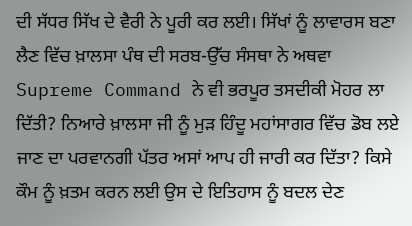ਦੀ ਸੱਧਰ ਸਿੱਖ ਦੇ ਵੈਰੀ ਨੇ ਪੂਰੀ ਕਰ ਲਈ। ਸਿੱਖਾਂ ਨੂੰ ਲਾਵਾਰਸ ਬਣਾ ਲੈਣ ਵਿੱਚ ਖ਼ਾਲਸਾ ਪੰਥ ਦੀ ਸਰਬ-ਉੱਚ ਸੰਸਥਾ ਨੇ ਅਥਵਾ Supreme Command ਨੇ ਵੀ ਭਰਪੂਰ ਤਸਦੀਕੀ ਮੋਹਰ ਲਾ ਦਿੱਤੀ? ਨਿਆਰੇ ਖ਼ਾਲਸਾ ਜੀ ਨੂੰ ਮੁੜ ਹਿੰਦੂ ਮਹਾਂਸਾਗਰ ਵਿੱਚ ਡੋਬ ਲਏ ਜਾਣ ਦਾ ਪਰਵਾਨਗੀ ਪੱਤਰ ਅਸਾਂ ਆਪ ਹੀ ਜਾਰੀ ਕਰ ਦਿੱਤਾ? ਕਿਸੇ ਕੌਮ ਨੂੰ ਖ਼ਤਮ ਕਰਨ ਲਈ ਉਸ ਦੇ ਇਤਿਹਾਸ ਨੂੰ ਬਦਲ ਦੇਣ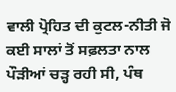ਵਾਲੀ ਪ੍ਰੋਹਿਤ ਦੀ ਕੁਟਲ-ਨੀਤੀ ਜੋ ਕਈ ਸਾਲਾਂ ਤੋਂ ਸਫ਼ਲਤਾ ਨਾਲ ਪੌੜੀਆਂ ਚੜ੍ਹ ਰਹੀ ਸੀ, ਪੰਥ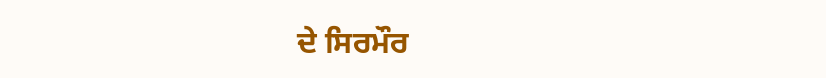ਦੇ ਸਿਰਮੌਰ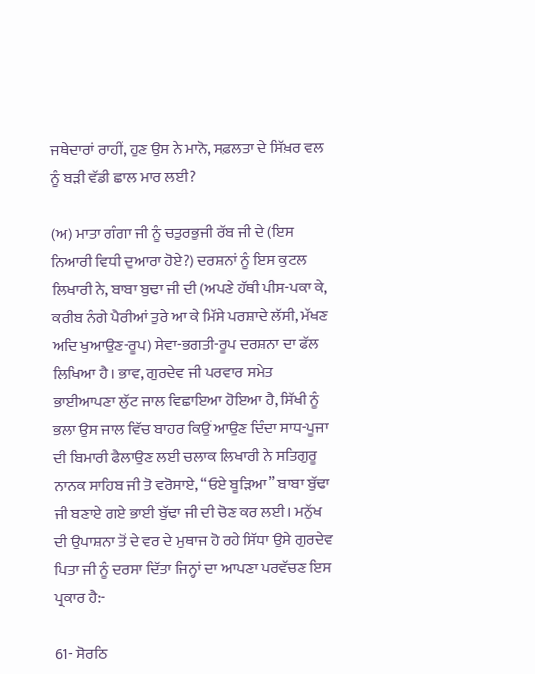ਜਥੇਦਾਰਾਂ ਰਾਹੀਂ, ਹੁਣ ਉਸ ਨੇ ਮਾਨੋ, ਸਫ਼ਲਤਾ ਦੇ ਸਿੱਖ਼ਰ ਵਲ ਨੂੰ ਬੜੀ ਵੱਡੀ ਛਾਲ ਮਾਰ ਲਈ?

(ਅ) ਮਾਤਾ ਗੰਗਾ ਜੀ ਨੂੰ ਚਤੁਰਭੁਜੀ ਰੱਬ ਜੀ ਦੇ (ਇਸ ਨਿਆਰੀ ਵਿਧੀ ਦੁਆਰਾ ਹੋਏ?) ਦਰਸ਼ਨਾਂ ਨੂੰ ਇਸ ਕੁਟਲ ਲਿਖਾਰੀ ਨੇ, ਬਾਬਾ ਬੁਢਾ ਜੀ ਦੀ (ਅਪਣੇ ਹੱਥੀ ਪੀਸ-ਪਕਾ ਕੇ, ਕਰੀਬ ਨੰਗੇ ਪੈਰੀਆਂ ਤੁਰੇ ਆ ਕੇ ਮਿੱਸੇ ਪਰਸ਼ਾਦੇ ਲੱਸੀ, ਮੱਖਣ ਅਦਿ ਖੁਆਉਣ-ਰੂਪ) ਸੇਵਾ-ਭਗਤੀ-ਰੂਪ ਦਰਸ਼ਨਾ ਦਾ ਫੱਲ ਲਿਖਿਆ ਹੈ। ਭਾਵ, ਗੁਰਦੇਵ ਜੀ ਪਰਵਾਰ ਸਮੇਤ ਭਾਈਆਪਣਾ ਲੁੱਟ ਜਾਲ ਵਿਛਾਇਆ ਹੋਇਆ ਹੈ, ਸਿੱਖੀ ਨੂੰ ਭਲਾ ਉਸ ਜਾਲ ਵਿੱਚ ਬਾਹਰ ਕਿਉਂ ਆਉਣ ਦਿੰਦਾ ਸਾਧ-ਪੂਜਾ ਦੀ ਬਿਮਾਰੀ ਫੈਲਾਉਣ ਲਈ ਚਲਾਕ ਲਿਖਾਰੀ ਨੇ ਸਤਿਗੁਰੂ ਨਾਨਕ ਸਾਹਿਬ ਜੀ ਤੋ ਵਰੋਸਾਏ, “ਓਏ ਬੂੜਿਆ” ਬਾਬਾ ਬੁੱਢਾ ਜੀ ਬਣਾਏ ਗਏ ਭਾਈ ਬੁੱਢਾ ਜੀ ਦੀ ਚੋਣ ਕਰ ਲਈ। ਮਨੁੱਖ ਦੀ ਉਪਾਸ਼ਨਾ ਤੋਂ ਦੇ ਵਰ ਦੇ ਮੁਥਾਜ ਹੋ ਰਹੇ ਸਿੱਧਾ ਉਸੇ ਗੁਰਦੇਵ ਪਿਤਾ ਜੀ ਨੂੰ ਦਰਸਾ ਦਿੱਤਾ ਜਿਨ੍ਹਾਂ ਦਾ ਆਪਣਾ ਪਰਵੱਚਣ ਇਸ ਪ੍ਰਕਾਰ ਹੈ:-

61- ਸੋਰਠਿ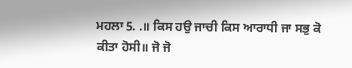ਮਹਲਾ 5. .॥ ਕਿਸ ਹਉ ਜਾਚੀ ਕਿਸ ਆਰਾਧੀ ਜਾ ਸਭੁ ਕੋ ਕੀਤਾ ਹੋਸੀ॥ ਜੋ ਜੋ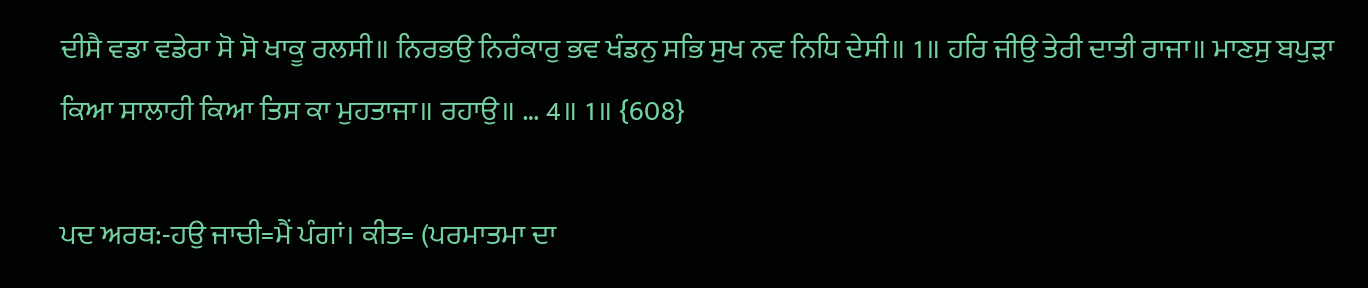ਦੀਸੈ ਵਡਾ ਵਡੇਰਾ ਸੋ ਸੋ ਖਾਕੂ ਰਲਸੀ॥ ਨਿਰਭਉ ਨਿਰੰਕਾਰੁ ਭਵ ਖੰਡਨੁ ਸਭਿ ਸੁਖ ਨਵ ਨਿਧਿ ਦੇਸੀ॥ 1॥ ਹਰਿ ਜੀਉ ਤੇਰੀ ਦਾਤੀ ਰਾਜਾ॥ ਮਾਣਸੁ ਬਪੁੜਾ ਕਿਆ ਸਾਲਾਹੀ ਕਿਆ ਤਿਸ ਕਾ ਮੁਹਤਾਜਾ॥ ਰਹਾਉ॥ … 4॥ 1॥ {608}

ਪਦ ਅਰਥ:-ਹਉ ਜਾਚੀ=ਮੈਂ ਪੰਗਾਂ। ਕੀਤ= (ਪਰਮਾਤਮਾ ਦਾ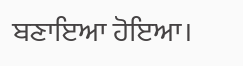ਬਣਾਇਆ ਹੋਇਆ।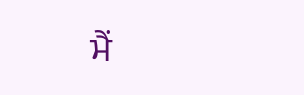ਮੈਂ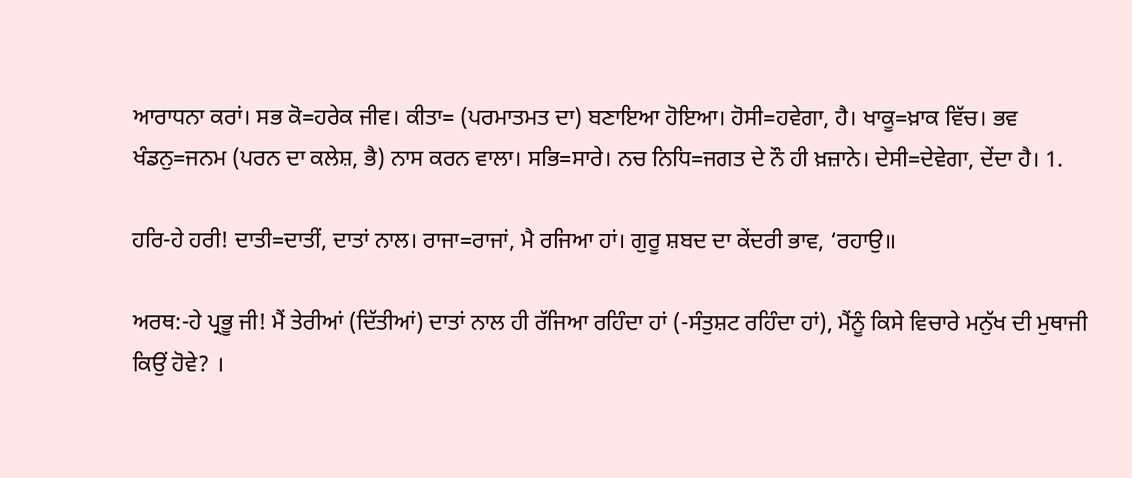ਆਰਾਧਨਾ ਕਰਾਂ। ਸਭ ਕੋ=ਹਰੇਕ ਜੀਵ। ਕੀਤਾ= (ਪਰਮਾਤਮਤ ਦਾ) ਬਣਾਇਆ ਹੋਇਆ। ਹੋਸੀ=ਹਵੇਗਾ, ਹੈ। ਖਾਕੂ=ਖ਼ਾਕ ਵਿੱਚ। ਭਵ ਖੰਡਨੁ=ਜਨਮ (ਪਰਨ ਦਾ ਕਲੇਸ਼, ਭੈ) ਨਾਸ ਕਰਨ ਵਾਲਾ। ਸਭਿ=ਸਾਰੇ। ਨਚ ਨਿਧਿ=ਜਗਤ ਦੇ ਨੌ ਹੀ ਖ਼ਜ਼ਾਨੇ। ਦੇਸੀ=ਦੇਵੇਗਾ, ਦੇਂਦਾ ਹੈ। 1.

ਹਰਿ-ਹੇ ਹਰੀ! ਦਾਤੀ=ਦਾਤੀਂ, ਦਾਤਾਂ ਨਾਲ। ਰਾਜਾ=ਰਾਜਾਂ, ਮੈ ਰਜਿਆ ਹਾਂ। ਗੁਰੂ ਸ਼ਬਦ ਦਾ ਕੇਂਦਰੀ ਭਾਵ, ‘ਰਹਾਉ॥

ਅਰਥ:-ਹੇ ਪ੍ਰਭੂ ਜੀ! ਮੈਂ ਤੇਰੀਆਂ (ਦਿੱਤੀਆਂ) ਦਾਤਾਂ ਨਾਲ ਹੀ ਰੱਜਿਆ ਰਹਿੰਦਾ ਹਾਂ (-ਸੰਤੁਸ਼ਟ ਰਹਿੰਦਾ ਹਾਂ), ਮੈਂਨੂੰ ਕਿਸੇ ਵਿਚਾਰੇ ਮਨੁੱਖ ਦੀ ਮੁਥਾਜੀ ਕਿਉਂ ਹੋਵੇ? ।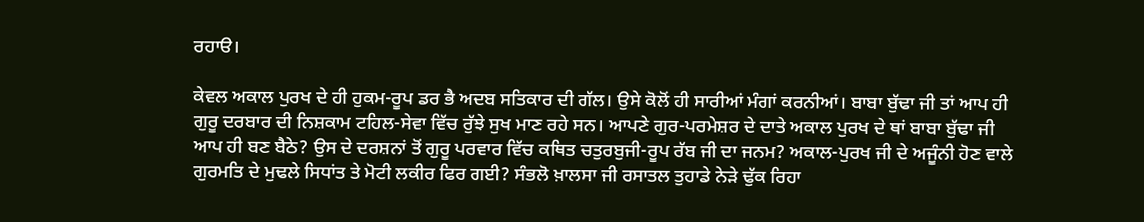ਰਹਾੳ।

ਕੇਵਲ ਅਕਾਲ ਪੁਰਖ ਦੇ ਹੀ ਹੁਕਮ-ਰੂਪ ਡਰ ਭੈ ਅਦਬ ਸਤਿਕਾਰ ਦੀ ਗੱਲ। ਉਸੇ ਕੋਲੋਂ ਹੀ ਸਾਰੀਆਂ ਮੰਗਾਂ ਕਰਨੀਆਂ। ਬਾਬਾ ਬੁੱਢਾ ਜੀ ਤਾਂ ਆਪ ਹੀ ਗੁਰੂ ਦਰਬਾਰ ਦੀ ਨਿਸ਼ਕਾਮ ਟਹਿਲ-ਸੇਵਾ ਵਿੱਚ ਰੁੱਝੇ ਸੁਖ ਮਾਣ ਰਹੇ ਸਨ। ਆਪਣੇ ਗੁਰ-ਪਰਮੇਸ਼ਰ ਦੇ ਦਾਤੇ ਅਕਾਲ ਪੁਰਖ ਦੇ ਥਾਂ ਬਾਬਾ ਬੁੱਢਾ ਜੀ ਆਪ ਹੀ ਬਣ ਬੈਠੇ? ਉਸ ਦੇ ਦਰਸ਼ਨਾਂ ਤੋਂ ਗੁਰੂ ਪਰਵਾਰ ਵਿੱਚ ਕਥਿਤ ਚਤੁਰਬੁਜੀ-ਰੂਪ ਰੱਬ ਜੀ ਦਾ ਜਨਮ? ਅਕਾਲ-ਪੁਰਖ ਜੀ ਦੇ ਅਜੂੰਨੀ ਹੋਣ ਵਾਲੇ ਗੁਰਮਤਿ ਦੇ ਮੁਢਲੇ ਸਿਧਾਂਤ ਤੇ ਮੋਟੀ ਲਕੀਰ ਫਿਰ ਗਈ? ਸੰਭਲੋ ਖ਼ਾਲਸਾ ਜੀ ਰਸਾਤਲ ਤੁਹਾਡੇ ਨੇੜੇ ਢੁੱਕ ਰਿਹਾ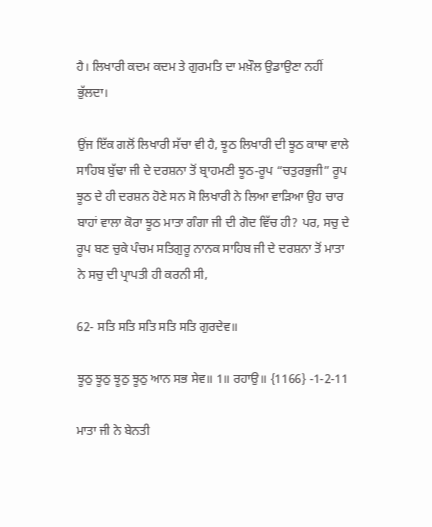ਹੈ। ਲਿਖਾਰੀ ਕਦਮ ਕਦਮ ਤੇ ਗੁਰਮਤਿ ਦਾ ਮਖ਼ੌਲ ਉਡਾਉਣਾ ਨਹੀਂ ਭੁੱਲਦਾ।

ਉਂਜ ਇੱਕ ਗਲੋਂ ਲਿਖਾਰੀ ਸੱਚਾ ਵੀ ਹੈ, ਝੂਠ ਲਿਖਾਰੀ ਦੀ ਝੂਠ ਕਾਥਾ ਵਾਲੇ ਸਾਹਿਬ ਬੁੱਢਾ ਜੀ ਦੇ ਦਰਸ਼ਨਾ ਤੋਂ ਬ੍ਰਾਹਮਣੀ ਝੂਠ-ਰੂਪ “ਚਤੁਰਭੁਜੀ” ਰੂਪ ਝੂਠ ਦੇ ਹੀ ਦਰਸ਼ਨ ਹੋਣੇ ਸਨ ਸੋ ਲਿਖਾਰੀ ਨੇ ਲਿਆ ਵਾੜਿਆ ਉਹ ਚਾਰ ਬਾਹਾਂ ਵਾਲਾ ਕੋਰਾ ਝੂਠ ਮਾਤਾ ਗੰਗਾ ਜੀ ਦੀ ਗੋਦ ਵਿੱਚ ਹੀ? ਪਰ, ਸਚੁ ਦੇ ਰੂਪ ਬਣ ਚੁਕੇ ਪੰਚਮ ਸਤਿਗੁਰੂ ਨਾਨਕ ਸਾਹਿਬ ਜੀ ਦੇ ਦਰਸ਼ਨਾ ਤੋਂ ਮਾਤਾ ਨੇ ਸਚੁ ਦੀ ਪ੍ਰਾਪਤੀ ਹੀ ਕਰਨੀ ਸੀ,

62- ਸਤਿ ਸਤਿ ਸਤਿ ਸਤਿ ਸਤਿ ਗੁਰਦੇਵ॥

ਝੂਠੁ ਝੂਠੁ ਝੂਠੁ ਝੂਠੁ ਆਨ ਸਭ ਸੇਵ॥ 1॥ ਰਹਾਉ॥ {1166} -1-2-11

ਮਾਤਾ ਜੀ ਨੇ ਬੇਨਤੀ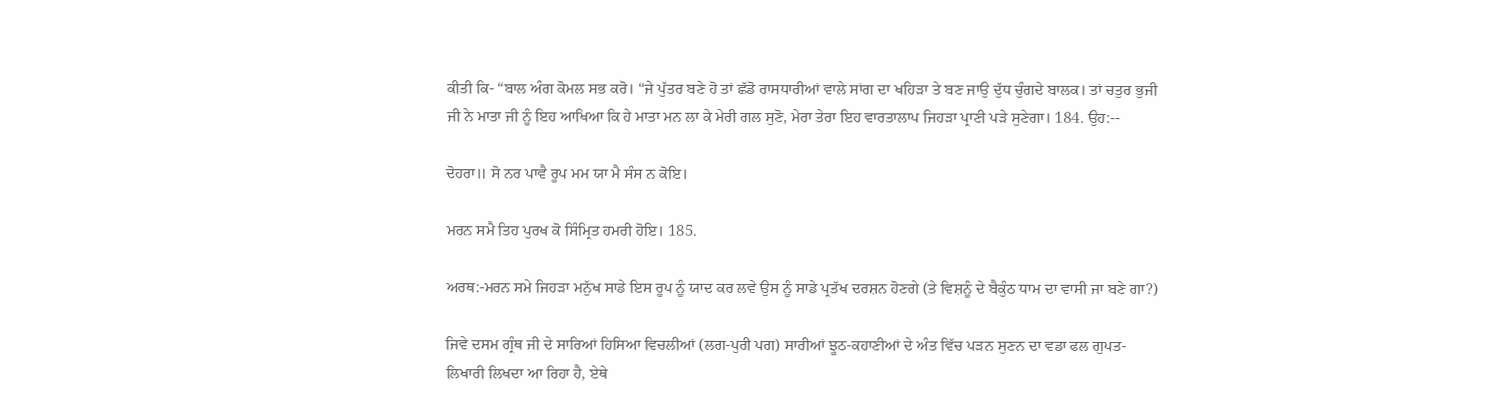ਕੀਤੀ ਕਿ- “ਬਾਲ ਅੰਗ ਕੋਮਲ ਸਭ ਕਰੋ। “ਜੇ ਪੁੱਤਰ ਬਣੇ ਹੋ ਤਾਂ ਛੱਡੋ ਰਾਸਧਾਰੀਆਂ ਵਾਲੇ ਸਾਂਗ ਦਾ ਖਹਿੜਾ ਤੇ ਬਣ ਜਾਉ ਦੁੱਧ ਚੁੰਗਦੇ ਬਾਲਕ। ਤਾਂ ਚਤੁਰ ਭੁਜੀ ਜੀ ਨੇ ਮਾਤਾ ਜੀ ਨੂੰ ਇਹ ਆਖਿਆ ਕਿ ਹੇ ਮਾਤਾ ਮਨ ਲਾ ਕੇ ਮੇਰੀ ਗਲ ਸੁਣੋ, ਮੇਰਾ ਤੇਰਾ ਇਹ ਵਾਰਤਾਲਾਪ ਜਿਹੜਾ ਪ੍ਰਾਣੀ ਪੜੇ ਸੁਣੇਗਾ। 184. ਉਹ:--

ਦੋਹਰਾ॥ ਸੋ ਨਰ ਪਾਵੈ ਰੂਪ ਮਮ ਯਾ ਮੈ ਸੰਸ ਨ ਕੋਇ।

ਮਰਨ ਸਮੈ ਤਿਹ ਪੁਰਖ ਕੋ ਸਿੰਮ੍ਰਿਤ ਹਮਰੀ ਹੋਇ। 185.

ਅਰਥ:-ਮਰਨ ਸਮੇ ਜਿਹੜਾ ਮਨੁੱਖ ਸਾਡੇ ਇਸ ਰੂਪ ਨੂੰ ਯਾਦ ਕਰ ਲਵੇ ਉਸ ਨੂੰ ਸਾਡੇ ਪ੍ਰਤੱਖ ਦਰਸ਼ਨ ਹੋਣਗੇ (ਤੇ ਵਿਸ਼ਨੂੰ ਦੇ ਬੈਕੁੰਠ ਧਾਮ ਦਾ ਵਾਸੀ ਜਾ ਬਣੇ ਗਾ?)

ਜਿਵੇ ਦਸਮ ਗ੍ਰੰਥ ਜੀ ਦੇ ਸਾਰਿਆਂ ਹਿਸਿਆ ਵਿਚਲੀਆਂ (ਲਗ-ਪੁਰੀ ਪਗ) ਸਾਰੀਆਂ ਝੂਠ-ਕਹਾਣੀਆਂ ਦੇ ਅੰਤ ਵਿੱਚ ਪੜਨ ਸੁਣਨ ਦਾ ਵਡਾ ਫਲ ਗੁਪਤ-ਲਿਖਾਰੀ ਲਿਖਦਾ ਆ ਰਿਹਾ ਹੈ, ਏਥੇ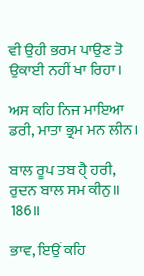ਵੀ ਉਹੀ ਭਰਮ ਪਾਉਣ ਤੋ ਉਕਾਈ ਨਹੀਂ ਖਾ ਰਿਹਾ।

ਅਸ ਕਹਿ ਨਿਜ ਮਾਇਆ ਡਰੀ, ਮਾਤਾ ਭ੍ਰਮ ਮਨ ਲੀਨ।

ਬਾਲ ਰੂਪ ਤਬ ਹੈੑ ਹਰੀ, ਰੁਦਨ ਬਾਲ ਸਮ ਕੀਨੁ॥ 186॥

ਭਾਵ, ਇਉਂ ਕਹਿ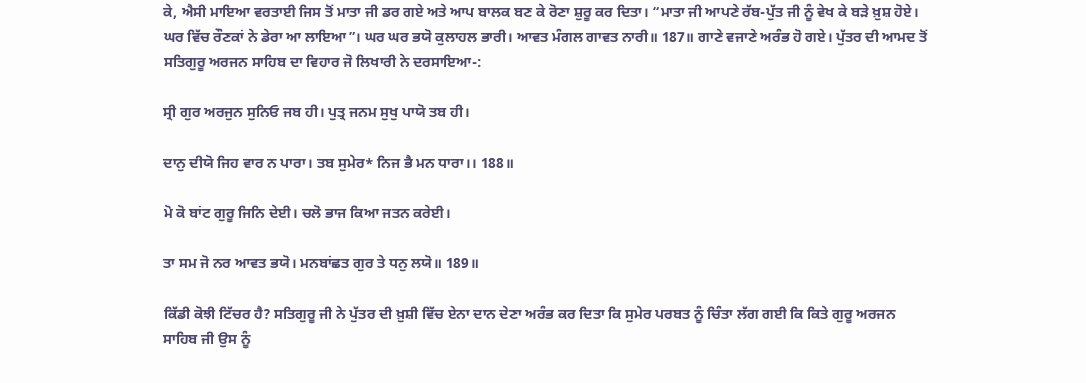ਕੇ, ਐਸੀ ਮਾਇਆ ਵਰਤਾਈ ਜਿਸ ਤੋਂ ਮਾਤਾ ਜੀ ਡਰ ਗਏ ਅਤੇ ਆਪ ਬਾਲਕ ਬਣ ਕੇ ਰੋਣਾ ਸ਼ੁਰੂ ਕਰ ਦਿਤਾ। “ਮਾਤਾ ਜੀ ਆਪਣੇ ਰੱਬ-ਪੁੱਤ ਜੀ ਨੂੰ ਵੇਖ ਕੇ ਬੜੇ ਖ਼ੁਸ਼ ਹੋਏ। ਘਰ ਵਿੱਚ ਰੌਣਕਾਂ ਨੇ ਡੇਰਾ ਆ ਲਾਇਆ”। ਘਰ ਘਰ ਭਯੋ ਕੁਲਾਹਲ ਭਾਰੀ। ਆਵਤ ਮੰਗਲ ਗਾਵਤ ਨਾਰੀ॥ 187॥ ਗਾਣੇ ਵਜਾਣੇ ਅਰੰਭ ਹੋ ਗਏ। ਪੁੱਤਰ ਦੀ ਆਮਦ ਤੋਂ ਸਤਿਗੁਰੂ ਅਰਜਨ ਸਾਹਿਬ ਦਾ ਵਿਹਾਰ ਜੋ ਲਿਖਾਰੀ ਨੇ ਦਰਸਾਇਆ-:

ਸ੍ਰੀ ਗੁਰ ਅਰਜੁਨ ਸੁਨਿਓ ਜਬ ਹੀ। ਪੁਤ੍ਰ ਜਨਮ ਸੁਖੁ ਪਾਯੋ ਤਬ ਹੀ।

ਦਾਨੁ ਦੀਯੋ ਜਿਹ ਵਾਰ ਨ ਪਾਰਾ। ਤਬ ਸੁਮੇਰ* ਨਿਜ ਭੈ ਮਨ ਧਾਰਾ।। 188॥

ਮੋ ਕੋ ਬਾਂਟ ਗੁਰੂ ਜਿਨਿ ਦੇਈ। ਚਲੋ ਭਾਜ ਕਿਆ ਜਤਨ ਕਰੇਈ।

ਤਾ ਸਮ ਜੋ ਨਰ ਆਵਤ ਭਯੋ। ਮਨਬਾਂਛਤ ਗੁਰ ਤੇ ਧਨੁ ਲਯੋ॥ 189॥

ਕਿੱਡੀ ਕੋਝੀ ਟਿੱਚਰ ਹੈ? ਸਤਿਗੁਰੂ ਜੀ ਨੇ ਪੁੱਤਰ ਦੀ ਖ਼ੁਸ਼ੀ ਵਿੱਚ ਏਨਾ ਦਾਨ ਦੇਣਾ ਅਰੰਭ ਕਰ ਦਿਤਾ ਕਿ ਸੁਮੇਰ ਪਰਬਤ ਨੂੰ ਚਿੰਤਾ ਲੱਗ ਗਈ ਕਿ ਕਿਤੇ ਗੁਰੂ ਅਰਜਨ ਸਾਹਿਬ ਜੀ ਉਸ ਨੂੰ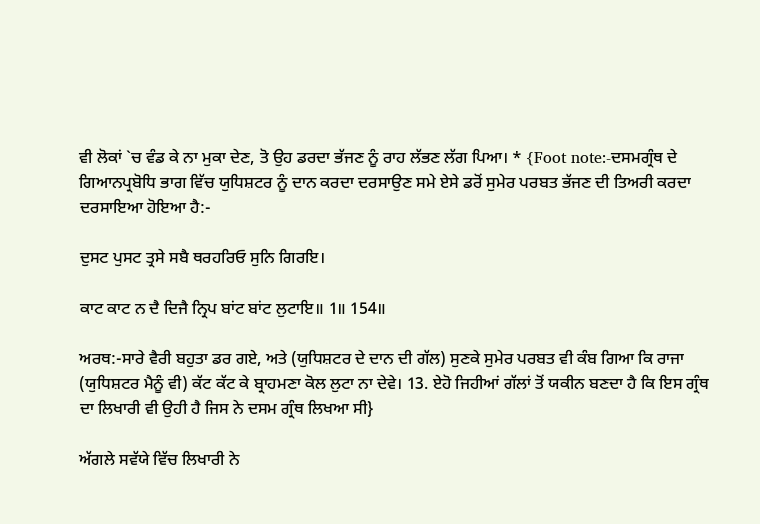ਵੀ ਲੋਕਾਂ `ਚ ਵੰਡ ਕੇ ਨਾ ਮੁਕਾ ਦੇਣ, ਤੋ ਉਹ ਡਰਦਾ ਭੱਜਣ ਨੂੰ ਰਾਹ ਲੱਭਣ ਲੱਗ ਪਿਆ। * {Foot note:-ਦਸਮਗ੍ਰੰਥ ਦੇ ਗਿਆਨਪ੍ਰਬੋਧਿ ਭਾਗ ਵਿੱਚ ਯੁਧਿਸ਼ਟਰ ਨੂੰ ਦਾਨ ਕਰਦਾ ਦਰਸਾਉਣ ਸਮੇ ਏਸੇ ਡਰੋਂ ਸੁਮੇਰ ਪਰਬਤ ਭੱਜਣ ਦੀ ਤਿਅਰੀ ਕਰਦਾ ਦਰਸਾਇਆ ਹੋਇਆ ਹੈ:-

ਦੁਸਟ ਪੁਸਟ ਤ੍ਰਸੇ ਸਬੈ ਥਰਹਰਿਓ ਸੁਨਿ ਗਿਰਇ।

ਕਾਟ ਕਾਟ ਨ ਦੈ ਦਿਜੈ ਨ੍ਰਿਪ ਬਾਂਟ ਬਾਂਟ ਲੁਟਾਇ॥ 1॥ 154॥

ਅਰਥ:-ਸਾਰੇ ਵੈਰੀ ਬਹੁਤਾ ਡਰ ਗਏ, ਅਤੇ (ਯੁਧਿਸ਼ਟਰ ਦੇ ਦਾਨ ਦੀ ਗੱਲ) ਸੁਣਕੇ ਸੁਮੇਰ ਪਰਬਤ ਵੀ ਕੰਬ ਗਿਆ ਕਿ ਰਾਜਾ (ਯੁਧਿਸ਼ਟਰ ਮੈਨੂੰ ਵੀ) ਕੱਟ ਕੱਟ ਕੇ ਬ੍ਰਾਹਮਣਾ ਕੋਲ ਲੁਟਾ ਨਾ ਦੇਵੇ। 13. ਏਹੋ ਜਿਹੀਆਂ ਗੱਲਾਂ ਤੋਂ ਯਕੀਨ ਬਣਦਾ ਹੈ ਕਿ ਇਸ ਗ੍ਰੰਥ ਦਾ ਲਿਖਾਰੀ ਵੀ ਉਹੀ ਹੈ ਜਿਸ ਨੇ ਦਸਮ ਗ੍ਰੰਥ ਲਿਖਆ ਸੀ}

ਅੱਗਲੇ ਸਵੱਯੇ ਵਿੱਚ ਲਿਖਾਰੀ ਨੇ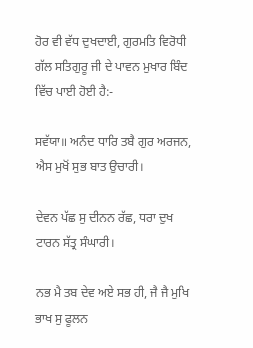ਹੋਰ ਵੀ ਵੱਧ ਦੁਖਦਾਈ, ਗੁਰਮਤਿ ਵਿਰੋਧੀ ਗੱਲ ਸਤਿਗੁਰੂ ਜੀ ਦੇ ਪਾਵਨ ਮੁਖਾਰ ਬਿੰਦ ਵਿੱਚ ਪਾਈ ਹੋਈ ਹੈ:-

ਸਵੱਯਾ॥ ਅਨੰਦ ਧਾਰਿ ਤਬੈ ਗੁਰ ਅਰਜਨ, ਐਸ ਮੁਖੋਂ ਸੁਭ ਬਾਤ ਉਚਾਰੀ।

ਦੇਵਨ ਪੱਛ ਸੁ ਦੀਨਨ ਰੱਛ, ਧਰਾ ਦੁਖ ਟਾਰਨ ਸੱਤ੍ਰ ਸੰਘਾਰੀ।

ਨਭ ਮੈ ਤਬ ਦੇਵ ਅਏ ਸਭ ਹੀ, ਜੈ ਜੈ ਮੁਖਿ ਭਾਖ ਸੁ ਫੂਲਨ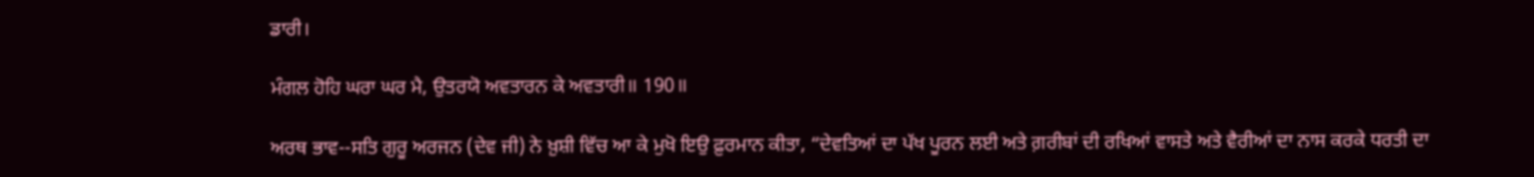ਡਾਰੀ।

ਮੰਗਲ ਹੋਹਿ ਘਰਾ ਘਰ ਮੈ, ਉਤਰਯੋ ਅਵਤਾਰਨ ਕੇ ਅਵਤਾਰੀ॥ 190॥

ਅਰਥ ਭਾਵ--ਸਤਿ ਗੁਰੂ ਅਰਜਨ (ਦੇਵ ਜੀ) ਨੇ ਖ਼ੁਸ਼ੀ ਵਿੱਚ ਆ ਕੇ ਮੁਖੋ ਇਉ ਫ਼ੁਰਮਾਨ ਕੀਤਾ, “ਦੇਵਤਿਆਂ ਦਾ ਪੱਖ ਪੂਰਨ ਲਈ ਅਤੇ ਗ਼ਰੀਬਾਂ ਦੀ ਰਖਿਆਂ ਵਾਸਤੇ ਅਤੇ ਵੈਰੀਆਂ ਦਾ ਨਾਸ ਕਰਕੇ ਧਰਤੀ ਦਾ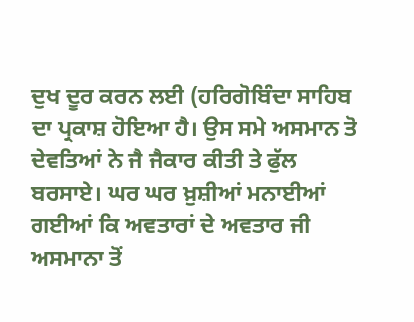ਦੁਖ ਦੂਰ ਕਰਨ ਲਈ (ਹਰਿਗੋਬਿੰਦਾ ਸਾਹਿਬ ਦਾ ਪ੍ਰਕਾਸ਼ ਹੋਇਆ ਹੈ। ਉਸ ਸਮੇ ਅਸਮਾਨ ਤੋ ਦੇਵਤਿਆਂ ਨੇ ਜੈ ਜੈਕਾਰ ਕੀਤੀ ਤੇ ਫੁੱਲ ਬਰਸਾਏ। ਘਰ ਘਰ ਖ਼ੁਸ਼ੀਆਂ ਮਨਾਈਆਂ ਗਈਆਂ ਕਿ ਅਵਤਾਰਾਂ ਦੇ ਅਵਤਾਰ ਜੀ ਅਸਮਾਨਾ ਤੋਂ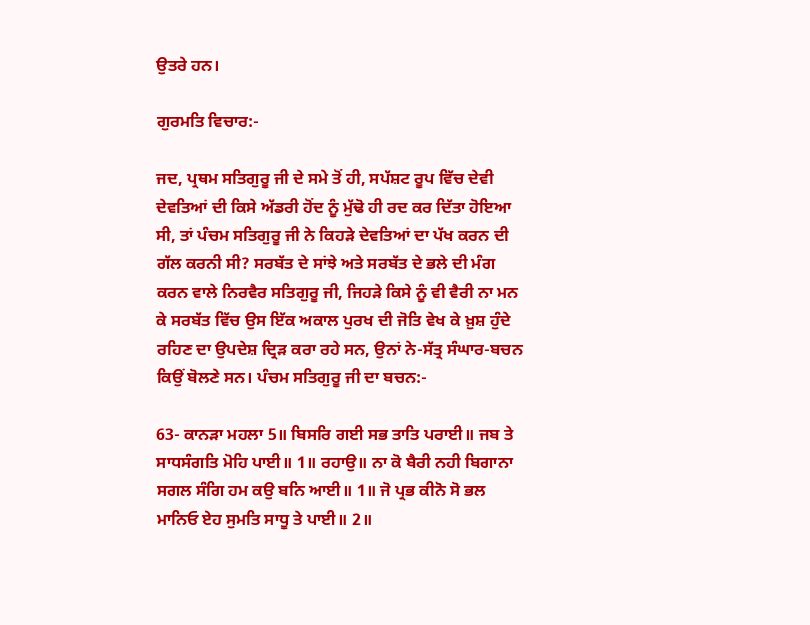ਉਤਰੇ ਹਨ।

ਗੁਰਮਤਿ ਵਿਚਾਰ:-

ਜਦ, ਪ੍ਰਥਮ ਸਤਿਗੁਰੂ ਜੀ ਦੇ ਸਮੇ ਤੋਂ ਹੀ, ਸਪੱਸ਼ਟ ਰੂਪ ਵਿੱਚ ਦੇਵੀ ਦੇਵਤਿਆਂ ਦੀ ਕਿਸੇ ਅੱਡਰੀ ਹੋਂਦ ਨੂੰ ਮੁੱਢੋ ਹੀ ਰਦ ਕਰ ਦਿੱਤਾ ਹੋਇਆ ਸੀ, ਤਾਂ ਪੰਚਮ ਸਤਿਗੁਰੂ ਜੀ ਨੇ ਕਿਹੜੇ ਦੇਵਤਿਆਂ ਦਾ ਪੱਖ ਕਰਨ ਦੀ ਗੱਲ ਕਰਨੀ ਸੀ? ਸਰਬੱਤ ਦੇ ਸਾਂਝੇ ਅਤੇ ਸਰਬੱਤ ਦੇ ਭਲੇ ਦੀ ਮੰਗ ਕਰਨ ਵਾਲੇ ਨਿਰਵੈਰ ਸਤਿਗੁਰੂ ਜੀ, ਜਿਹੜੇ ਕਿਸੇ ਨੂੰ ਵੀ ਵੈਰੀ ਨਾ ਮਨ ਕੇ ਸਰਬੱਤ ਵਿੱਚ ਉਸ ਇੱਕ ਅਕਾਲ ਪੁਰਖ ਦੀ ਜੋਤਿ ਵੇਖ ਕੇ ਖ਼ੁਸ਼ ਹੁੰਦੇ ਰਹਿਣ ਦਾ ਉਪਦੇਸ਼ ਦ੍ਰਿੜ ਕਰਾ ਰਹੇ ਸਨ, ਉਨਾਂ ਨੇ-ਸੱਤ੍ਰ ਸੰਘਾਰ-ਬਚਨ ਕਿਉਂ ਬੋਲਣੇ ਸਨ। ਪੰਚਮ ਸਤਿਗੁਰੂ ਜੀ ਦਾ ਬਚਨ:-

63- ਕਾਨੜਾ ਮਹਲਾ 5॥ ਬਿਸਰਿ ਗਈ ਸਭ ਤਾਤਿ ਪਰਾਈ॥ ਜਬ ਤੇ ਸਾਧਸੰਗਤਿ ਮੋਹਿ ਪਾਈ॥ 1॥ ਰਹਾਉ॥ ਨਾ ਕੋ ਬੈਰੀ ਨਹੀ ਬਿਗਾਨਾ ਸਗਲ ਸੰਗਿ ਹਮ ਕਉ ਬਨਿ ਆਈ॥ 1॥ ਜੋ ਪ੍ਰਭ ਕੀਨੋ ਸੋ ਭਲ ਮਾਨਿਓ ਏਹ ਸੁਮਤਿ ਸਾਧੂ ਤੇ ਪਾਈ॥ 2॥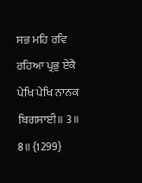ਸਭ ਮਹਿ ਰਵਿ ਰਹਿਆ ਪ੍ਰਭੁ ਏਕੈ ਪੇਖਿ ਪੇਖਿ ਨਾਨਕ ਬਿਗਸਾਈ॥ 3॥ 8॥ {1299}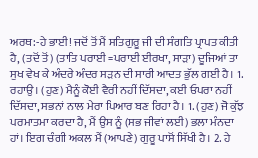ਅਰਥ:-ਹੇ ਭਾਈ! ਜਦੋਂ ਤੋਂ ਮੈਂ ਸਤਿਗੁਰੂ ਜੀ ਦੀ ਸੰਗਤਿ ਪ੍ਰਾਪਤ ਕੀਤੀ ਹੈ, (ਤਦੋਂ ਤੋਂ) (ਤਾਤਿ ਪਰਾਈ =ਪਰਾਈ ਈਰਖਾ, ਸਾੜਾ) ਦੂਜਿਆਂ ਤਾ ਸੁਖ ਵੇਖ ਕੇ ਅੰਦਰੇ ਅੰਦਰ ਸੜਨ ਦੀ ਸਾਰੀ ਆਦਤ ਭੁੱਲ ਗਈ ਹੈ। 1. ਰਹਾਉ। (ਹੁਣ) ਮੈਨੂੰ ਕੋਈ ਵੈਰੀ ਨਹੀਂ ਦਿੱਸਦਾ, ਕਈ ਓਪਰਾ ਨਹੀਂ ਦਿੱਸਦਾ, ਸਭਨਾਂ ਨਾਲ ਮੇਰਾ ਪਿਆਰ ਬਣ ਰਿਹਾ ਹੈ। 1. (ਹੁਣ) ਜੋ ਕੁੱਝ ਪਰਮਾਤਮਾ ਕਰਦਾ ਹੈ, ਮੈਂ ਉਸ ਨੂੰ (ਸਭ ਜੀਵਾਂ ਲਈ) ਭਲਾ ਮੰਨਦਾ ਹਾਂ। ਇਗ ਚੰਗੀ ਅਕਲ ਮੈਂ (ਆਪਣੇ) ਗੁਰੂ ਪਾਸੋਂ ਸਿੱਖੀ ਹੈ। 2. ਹੇ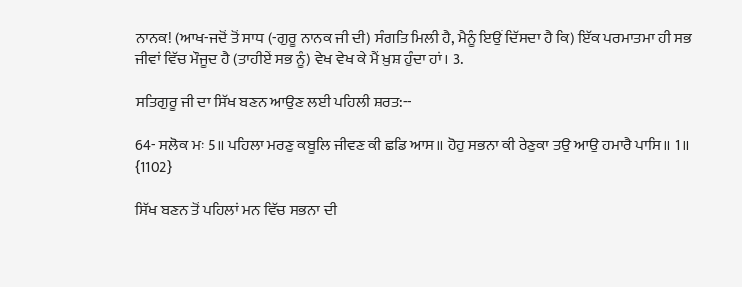ਨਾਨਕ! (ਆਖ-ਜਦੋਂ ਤੋਂ ਸਾਧ (-ਗੁਰੂ ਨਾਨਕ ਜੀ ਦੀ) ਸੰਗਤਿ ਮਿਲੀ ਹੈ, ਮੈਨੂੰ ਇਉਂ ਦਿੱਸਦਾ ਹੈ ਕਿ) ਇੱਕ ਪਰਮਾਤਮਾ ਹੀ ਸਭ ਜੀਵਾਂ ਵਿੱਚ ਮੌਜੂਦ ਹੈ (ਤਾਹੀਏਂ ਸਭ ਨੂੰ) ਵੇਖ ਵੇਖ ਕੇ ਮੈਂ ਖ਼ੁਸ਼ ਹੁੰਦਾ ਹਾਂ। 3.

ਸਤਿਗੁਰੂ ਜੀ ਦਾ ਸਿੱਖ ਬਣਨ ਆਉਣ ਲਈ ਪਹਿਲੀ ਸ਼ਰਤ:--

64- ਸਲੋਕ ਮਃ 5॥ ਪਹਿਲਾ ਮਰਣੁ ਕਬੂਲਿ ਜੀਵਣ ਕੀ ਛਡਿ ਆਸ॥ ਹੋਹੁ ਸਭਨਾ ਕੀ ਰੇਣੁਕਾ ਤਉ ਆਉ ਹਮਾਰੈ ਪਾਸਿ॥ 1॥ {1102}

ਸਿੱਖ ਬਣਨ ਤੋਂ ਪਹਿਲਾਂ ਮਨ ਵਿੱਚ ਸਭਨਾ ਦੀ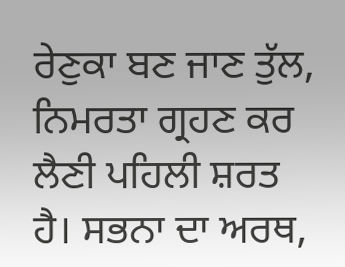ਰੇਣੁਕਾ ਬਣ ਜਾਣ ਤੁੱਲ, ਨਿਮਰਤਾ ਗ੍ਰਹਣ ਕਰ ਲੈਣੀ ਪਹਿਲੀ ਸ਼ਰਤ ਹੈ। ਸਭਨਾ ਦਾ ਅਰਥ,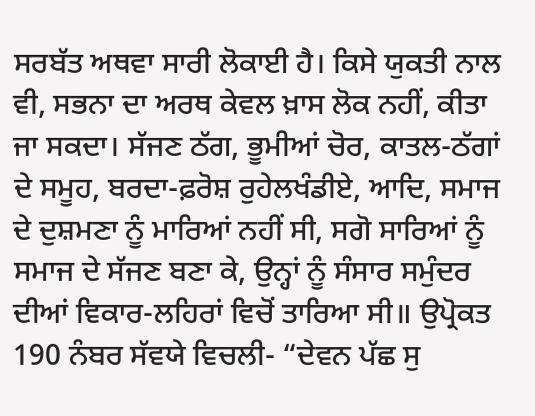ਸਰਬੱਤ ਅਥਵਾ ਸਾਰੀ ਲੋਕਾਈ ਹੈ। ਕਿਸੇ ਯੁਕਤੀ ਨਾਲ ਵੀ, ਸਭਨਾ ਦਾ ਅਰਥ ਕੇਵਲ ਖ਼ਾਸ ਲੋਕ ਨਹੀਂ, ਕੀਤਾ ਜਾ ਸਕਦਾ। ਸੱਜਣ ਠੱਗ, ਭੂਮੀਆਂ ਚੋਰ, ਕਾਤਲ-ਠੱਗਾਂ ਦੇ ਸਮੂਹ, ਬਰਦਾ-ਫ਼ਰੋਸ਼ ਰੁਹੇਲਖੰਡੀਏ, ਆਦਿ, ਸਮਾਜ ਦੇ ਦੁਸ਼ਮਣਾ ਨੂੰ ਮਾਰਿਆਂ ਨਹੀਂ ਸੀ, ਸਗੋ ਸਾਰਿਆਂ ਨੂੰ ਸਮਾਜ ਦੇ ਸੱਜਣ ਬਣਾ ਕੇ, ਉਨ੍ਹਾਂ ਨੂੰ ਸੰਸਾਰ ਸਮੁੰਦਰ ਦੀਆਂ ਵਿਕਾਰ-ਲਹਿਰਾਂ ਵਿਚੋਂ ਤਾਰਿਆ ਸੀ॥ ਉਪ੍ਰੋਕਤ 190 ਨੰਬਰ ਸੱਵਯੇ ਵਿਚਲੀ- “ਦੇਵਨ ਪੱਛ ਸੁ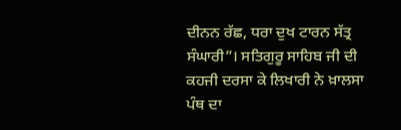ਦੀਨਨ ਰੱਛ, ਧਰਾ ਦੁਖ ਟਾਰਨ ਸੱਤ੍ਰ ਸੰਘਾਰੀ”। ਸਤਿਗੁਰੂ ਸਾਹਿਬ ਜੀ ਦੀ ਕਹਜੀ ਦਰਸਾ ਕੇ ਲਿਖਾਰੀ ਨੇ ਖ਼ਾਲਸਾ ਪੰਥ ਦਾ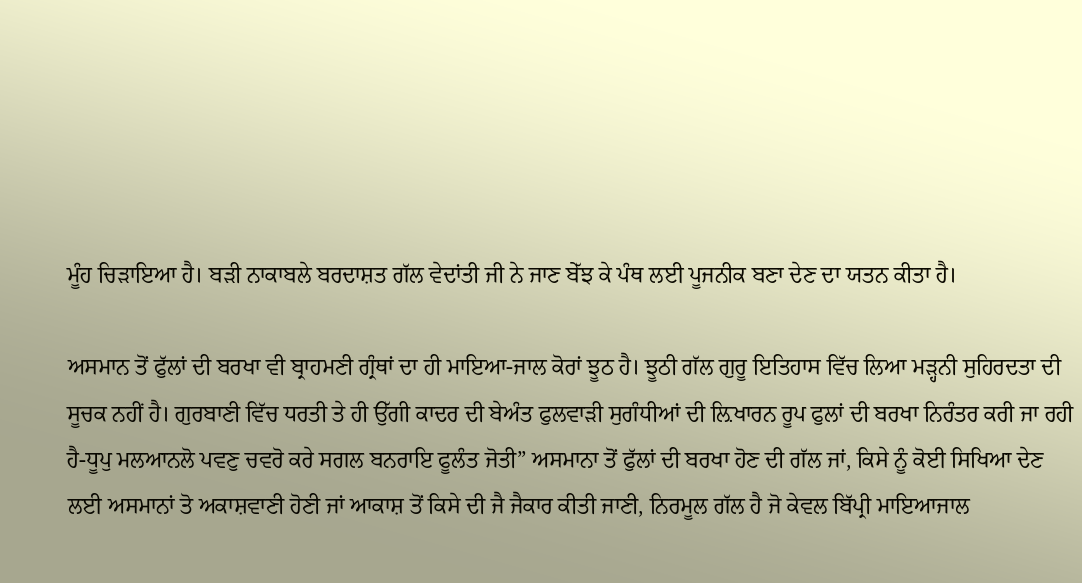ਮੂੰਹ ਚਿੜਾਇਆ ਹੈ। ਬੜੀ ਨਾਕਾਬਲੇ ਬਰਦਾਸ਼ਤ ਗੱਲ ਵੇਦਾਂਤੀ ਜੀ ਨੇ ਜਾਣ ਬੇੱਝ ਕੇ ਪੰਥ ਲਈ ਪੂਜਨੀਕ ਬਣਾ ਦੇਣ ਦਾ ਯਤਨ ਕੀਤਾ ਹੈ।

ਅਸਮਾਨ ਤੋਂ ਫੁੱਲਾਂ ਦੀ ਬਰਖਾ ਵੀ ਬ੍ਰਾਹਮਣੀ ਗ੍ਰੰਥਾਂ ਦਾ ਹੀ ਮਾਇਆ-ਜਾਲ ਕੋਰਾਂ ਝੂਠ ਹੈ। ਝੂਠੀ ਗੱਲ ਗੁਰੂ ਇਤਿਹਾਸ ਵਿੱਚ ਲਿਆ ਮੜ੍ਹਨੀ ਸੁਹਿਰਦਤਾ ਦੀ ਸੂਚਕ ਨਹੀਂ ਹੈ। ਗੁਰਬਾਣੀ ਵਿੱਚ ਧਰਤੀ ਤੇ ਹੀ ਉੱਗੀ ਕਾਦਰ ਦੀ ਬੇਅੰਤ ਫੁਲਵਾੜੀ ਸੁਗੰਧੀਆਂ ਦੀ ਲ਼ਿਖਾਰਨ ਰੂਪ ਫੁਲਾਂ ਦੀ ਬਰਖਾ ਨਿਰੰਤਰ ਕਰੀ ਜਾ ਰਹੀ ਹੈ-ਧੂਪੁ ਮਲਆਨਲੋ ਪਵਣੁ ਚਵਰੋ ਕਰੇ ਸਗਲ ਬਨਰਾਇ ਫੂਲੰਤ ਜੋਤੀ” ਅਸਮਾਨਾ ਤੋਂ ਫੁੱਲਾਂ ਦੀ ਬਰਖਾ ਹੋਣ ਦੀ ਗੱਲ ਜਾਂ, ਕਿਸੇ ਨੂੰ ਕੋਈ ਸਿਖਿਆ ਦੇਣ ਲਈ ਅਸਮਾਨਾਂ ਤੋ ਅਕਾਸ਼ਵਾਣੀ ਹੋਣੀ ਜਾਂ ਆਕਾਸ਼ ਤੋਂ ਕਿਸੇ ਦੀ ਜੈ ਜੈਕਾਰ ਕੀਤੀ ਜਾਣੀ, ਨਿਰਮੂਲ ਗੱਲ ਹੈ ਜੋ ਕੇਵਲ ਬਿੱਪ੍ਰੀ ਮਾਇਆਜਾਲ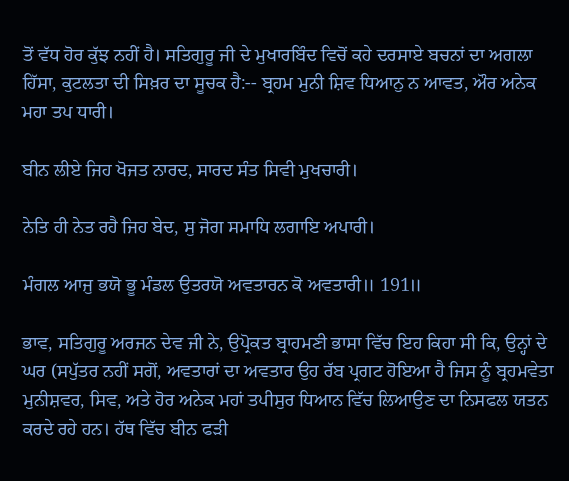ਤੋਂ ਵੱਧ ਹੋਰ ਕੁੱਝ ਨਹੀਂ ਹੈ। ਸਤਿਗੁਰੂ ਜੀ ਦੇ ਮੁਖਾਰਬਿੰਦ ਵਿਚੋਂ ਕਹੇ ਦਰਸਾਏ ਬਚਨਾਂ ਦਾ ਅਗਲਾ ਹਿੱਸਾ, ਕੁਟਲਤਾ ਦੀ ਸਿਖ਼ਰ ਦਾ ਸੂਚਕ ਹੈ:-- ਬ੍ਰਹਮ ਮੁਨੀ ਸ਼ਿਵ ਧਿਆਨੁ ਨ ਆਵਤ, ਔਰ ਅਨੇਕ ਮਹਾ ਤਪ ਧਾਰੀ।

ਬੀਨ ਲੀਏ ਜਿਹ ਖੋਜਤ ਨਾਰਦ, ਸਾਰਦ ਸੰਤ ਸਿਵੀ ਮੁਖਚਾਰੀ।

ਨੇਤਿ ਹੀ ਨੇਤ ਰਹੈ ਜਿਹ ਬੇਦ, ਸੁ ਜੋਗ ਸਮਾਧਿ ਲਗਾਇ ਅਪਾਰੀ।

ਮੰਗਲ ਆਜੁ ਭਯੋ ਭੂ ਮੰਡਲ ਉਤਰਯੋ ਅਵਤਾਰਨ ਕੋ ਅਵਤਾਰੀ॥ 191॥

ਭਾਵ, ਸਤਿਗੁਰੂ ਅਰਜਨ ਦੇਵ ਜੀ ਨੇ, ਉਪ੍ਰੋਕਤ ਬ੍ਰਾਹਮਣੀ ਭਾਸਾ ਵਿੱਚ ਇਹ ਕਿਹਾ ਸੀ ਕਿ, ਉਨ੍ਹਾਂ ਦੇ ਘਰ (ਸਪੁੱਤਰ ਨਹੀਂ ਸਗੋਂ, ਅਵਤਾਰਾਂ ਦਾ ਅਵਤਾਰ ਉਹ ਰੱਬ ਪ੍ਰਗਟ ਹੋਇਆ ਹੈ ਜਿਸ ਨੂੰ ਬ੍ਰਹਮਵੇਤਾ ਮੁਨੀਸ਼ਵਰ, ਸਿਵ, ਅਤੇ ਹੋਰ ਅਨੇਕ ਮਹਾਂ ਤਪੀਸੁਰ ਧਿਆਨ ਵਿੱਚ ਲਿਆਉਣ ਦਾ ਨਿਸਫਲ ਯਤਨ ਕਰਦੇ ਰਹੇ ਹਨ। ਹੱਥ ਵਿੱਚ ਬੀਨ ਫੜੀ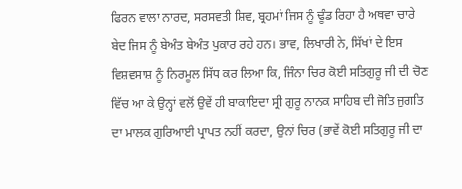ਫਿਰਨ ਵਾਲਾ ਨਾਰਦ, ਸਰਸਵਤੀ ਸ਼ਿਵ, ਬ੍ਰਹਮਾਂ ਜਿਸ ਨੂੰ ਢੂੰਡ ਰਿਹਾ ਹੈ ਅਥਵਾ ਚਾਰੇ ਬੇਦ ਜਿਸ ਨੂੰ ਬੇਅੰਤ ਬੇਅੰਤ ਪੁਕਾਰ ਰਹੇ ਹਨ। ਭਾਵ, ਲਿਖਾਰੀ ਨੇ, ਸਿੱਖਾਂ ਦੇ ਇਸ ਵਿਸ਼ਵਸਾਸ਼ ਨੂੰ ਨਿਰਮੂਲ ਸਿੱਧ ਕਰ ਲਿਆ ਕਿ, ਜਿੰਨਾ ਚਿਰ ਕੋਈ ਸਤਿਗੁਰੂ ਜੀ ਦੀ ਚੋਣ ਵਿੱਚ ਆ ਕੇ ਉਨ੍ਹਾਂ ਵਲੋਂ ਉਵੇਂ ਹੀ ਬਾਕਾਇਦਾ ਸ੍ਰੀ ਗੁਰੂ ਨਾਨਕ ਸਾਹਿਬ ਦੀ ਜੋਤਿ ਜੁਗਤਿ ਦਾ ਮਾਲਕ ਗੁਰਿਆਈ ਪ੍ਰਾਪਤ ਨਹੀਂ ਕਰਦਾ, ਉਨਾਂ ਚਿਰ (ਭਾਵੇਂ ਕੋਈ ਸਤਿਗੁਰੂ ਜੀ ਦਾ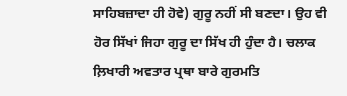ਸਾਹਿਬਜ਼ਾਦਾ ਹੀ ਹੋਵੇ) ਗੁਰੂ ਨਹੀਂ ਸੀ ਬਣਦਾ। ਉਹ ਵੀ ਹੋਰ ਸਿੱਖਾਂ ਜਿਹਾ ਗੁਰੂ ਦਾ ਸਿੱਖ ਹੀ ਹੁੰਦਾ ਹੈ। ਚਲਾਕ ਲ਼ਿਖਾਰੀ ਅਵਤਾਰ ਪ੍ਰਥਾ ਬਾਰੇ ਗੁਰਮਤਿ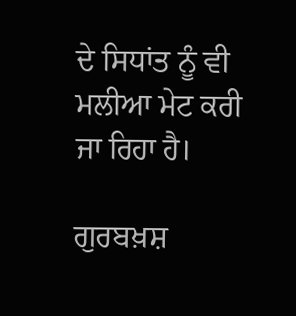ਦੇ ਸਿਧਾਂਤ ਨੂੰ ਵੀ ਮਲੀਆ ਮੇਟ ਕਰੀ ਜਾ ਰਿਹਾ ਹੈ।

ਗੁਰਬਖ਼ਸ਼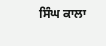ਸਿੰਘ ਕਾਲਾ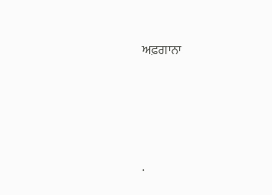ਅਫ਼ਗਾਨਾ




.